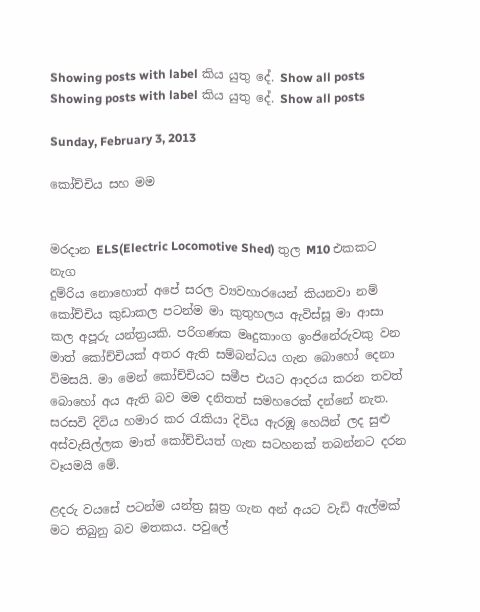Showing posts with label කිය යුතු දේ. Show all posts
Showing posts with label කිය යුතු දේ. Show all posts

Sunday, February 3, 2013

කෝච්චිය සහ මම


මරදාන ELS(Electric Locomotive Shed) තුල M10 එකකට නැග
දුම්රිය නොහොත් අපේ සරල ව්‍යවහාරයෙන් කියනවා නම් කෝච්චිය කුඩාකල පටන්ම මා කුතුහලය ඇවිස්සූ මා ආසා කල අපූරු යන්ත්‍රයකි. පරිගණක මෘදුකාංග ඉංජිනේරුවකු වන මාත් කෝච්චියක් අතර ඇති සම්බන්ධය ගැන බොහෝ දෙනා විමසයි. මා මෙන් කෝච්චියට සමීප එයට ආදරය කරන තවත් බොහෝ අය ඇති බව මම දනිතත් සමහරෙක් දන්නේ නැත. සරසවි දිවිය හමාර කර රැකියා දිවිය ඇරඹූ හෙයින් ලද සුළු අස්වැසිල්ලක මාත් කෝච්චියත් ගැන සටහනක් තබන්නට දරන වෑයමයි මේ.

ළදරු වයසේ පටන්ම යන්ත්‍ර සූත්‍ර ගැන අන් අයට වැඩි ඇල්මක් මට තිබුනු බව මතකය. පවුලේ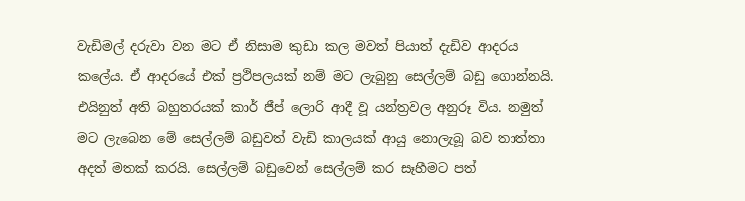වැඩිමල් දරුවා වන මට ඒ නිසාම කුඩා කල මවත් පියාත් දැඩිව ආදරය කලේය. ඒ ආද‌රයේ එක් ප්‍රථිපලයක් නම් මට ලැබුනු සෙල්ලම් බඩු ගොන්නයි. එයිනුත් අති බහුතරයක් කාර් ජීප් ලොරි ආදී වූ යන්ත්‍රවල අනුරූ විය. නමුත් මට ලැබෙන මේ සෙල්ලම් බඩුවත් වැඩි කාලයක් ආයු නොලැබූ බව තාත්තා අදත් මතක් කරයි. සෙල්ලම් බඩුවෙන් සෙල්ලම් කර සෑහීමට පත්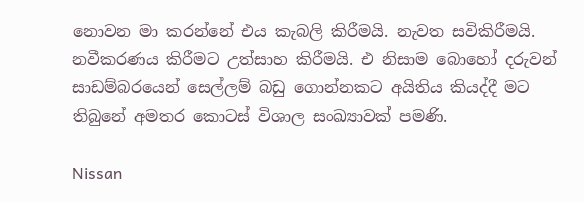නොවන මා කරන්නේ එය කැබලි කිරීමයි. නැවත සවිකිරීමයි. නවීකරණය කිරීමට උත්සාහ කිරීමයි. එ නිසාම බොහෝ දරුවන් සාඩම්බරයෙන් සෙල්ලම් බඩු ගොන්නකට අයිතිය කියද්දී මට තිබුනේ අමතර කොටස් විශාල සංඛ්‍යාවක් පමණි.

Nissan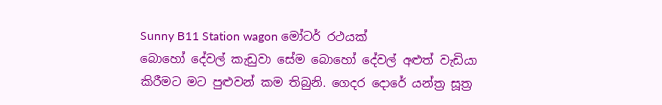Sunny B11 Station wagon මෝටර් රථයක්
බොහෝ දේවල් කැඩුවා සේම බොහෝ දේවල් අළුත් වැඩියා කිරීමට මට පුළුවන් කම තිබුනි. ගෙදර දොරේ යන්ත්‍ර සූත්‍ර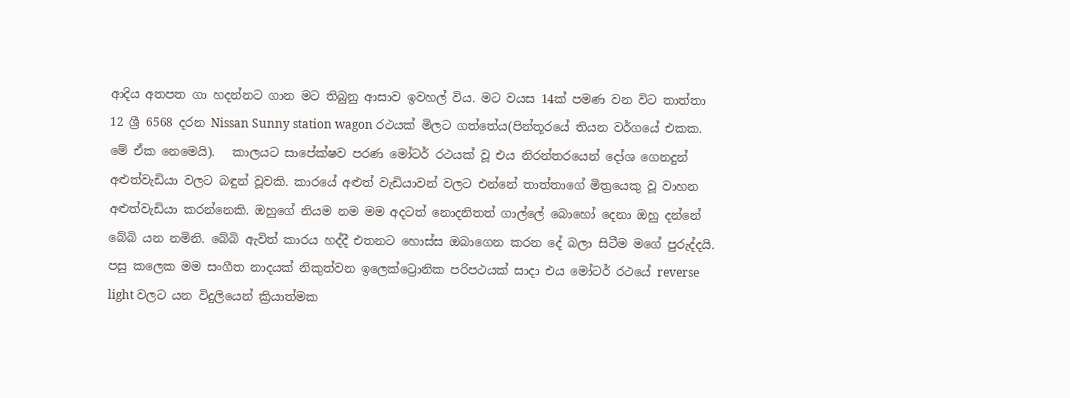ආදිය අතපත ගා හදන්නට ගාන මට තිබුනු ආසාව ඉවහල් විය. මට වයස 14ක් පමණ වන විට තාත්තා 12 ශ්‍රී 6568 දරන Nissan Sunny station wagon රථයක් මිලට ගත්තේය(පින්තූරයේ තියන වර්ගයේ එකක. මේ ඒක නෙමෙයි).   කාලයට සාපේක්ෂව පරණ මෝටර් රථයක් වූ එය නිරන්තරයෙන් දෝශ ගෙනදුන් අළුත්වැඩියා වලට බඳුන් වූවකි. කාරයේ අළුත් වැඩියාවන් වලට එන්නේ තාත්තාගේ මිත්‍රයෙකු වූ වාහන අළුත්වැඩියා කරන්නෙකි. ඔහුගේ නියම නම මම අදටත් නොදනිතත් ගාල්ලේ බොහෝ දෙනා ඔහු දන්නේ බේබි යන නමිනි. බේබි ඇවිත් කාරය හද්දී එතනට හොස්ස ඔබාගෙන කරන දේ බලා සිටීම මගේ පුරුද්දයි. පසු කලෙක මම සංගීත නාදයක් නිකුත්වන ඉලෙක්ට්‍රොනික පරිපථයක් සාදා එය මෝටර් රථයේ reverse light වලට යන විදුලියෙන් ක්‍රියාත්මක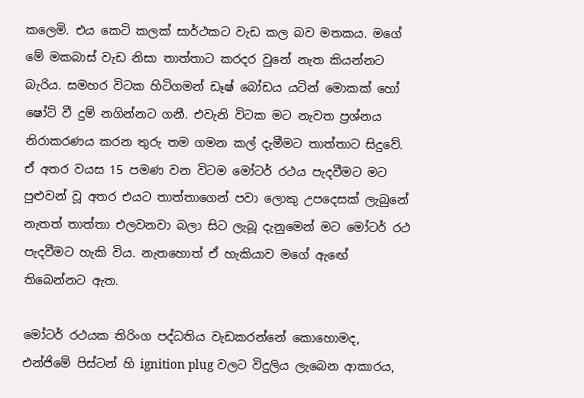කලෙමි. එය කෙටි කලක් සාර්ථකට වැඩ කල බව මතකය. මගේ මේ මකබාස් වැඩ නිසා තාත්තාට කරදර වුනේ නැත කියන්නට බැරිය. සමහර විටක හිටිගමන් ඩෑෂ් බෝඩය යටින් මොකක් හෝ ෂෝට් වී දුම් නගින්නට ගනී. එවැනි විටක මට නැවත ප්‍රශ්නය නිරාකරණය කරන තුරු තම ගමන කල් දැමීමට තාත්තාට සිදුවේ. ඒ අතර වයස 15 පමණ වන විටම මෝටර් රථය පැදවීමට මට පුළුවන් වූ අතර එයට තාත්තාගෙන් පවා ලොකු උපදෙසක් ලැබුනේ නැතත් තාත්තා එලවනවා බලා සිට ලැබූ දැනුමෙන් මට මෝටර් රථ පැදවීමට හැකි විය. නැතහොත් ඒ හැකියාව මගේ ඇඟේ තිබෙන්නට ඇත.

මෝටර් රථයක තිරිංග පද්ධතිය වැඩකරන්නේ කොහොමද, එන්ජිමේ පිස්ටන් හි ignition plug වලට විදුලිය ලැබෙන ආකාරය,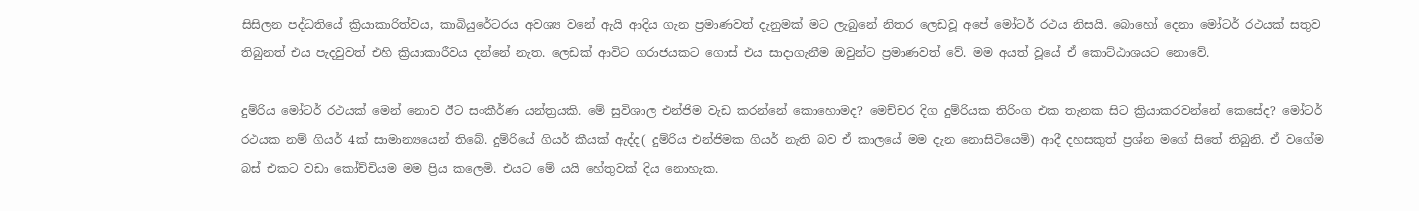සිසිලන පද්ධතියේ ක්‍රියාකාරිත්වය, කාබියුරේටරය අවශ්‍ය වනේ ඇයි ආදිය ගැන ප්‍රමාණවත් දැනුමක් මට ලැබුනේ නිතර ලෙඩවූ අපේ මෝටර් රථය නිසයි. බොහෝ දෙනා මෝටර් රථයක් සතුව තිබුනත් එය පැදවුවත් එහි ක්‍රියාකාරීවය දන්නේ නැත. ලෙඩක් ආවිට ගරාජයකට ගොස් එය සාදාගැනීම ඔවුන්ට ප්‍රමාණවත් වේ. මම අයත් වූයේ ඒ කොට්ඨාශයට නොවේ.

දුම්රිය මෝටර් රථයක් මෙන් නොව ඊට සංකීර්ණ යන්ත්‍රයකි. මේ සුවිශාල එන්ජිම වැඩ කරන්නේ කොහොමද? මෙච්චර දිග දුම්රියක තිරිංග එක තැනක සිට ක්‍රියාකරවන්නේ කෙසේද? මෝටර් රථයක නම් ගියර් 4ක් සාමාන්‍යයෙන් තිබේ. දුම්රියේ ගියර් කීයක් ඇද්ද( දුම්රිය එන්ජිමක ගියර් නැති බව ඒ කාලයේ මම දැන නොසිටියෙමි) ආදී දහසකුත් ප්‍රශ්න මගේ සිතේ තිබුනි. ඒ වගේම බස් එකට වඩා කෝච්චියම මම ප්‍රිය කලෙමි. එයට මේ යයි හේතුවක් දිය නොහැක.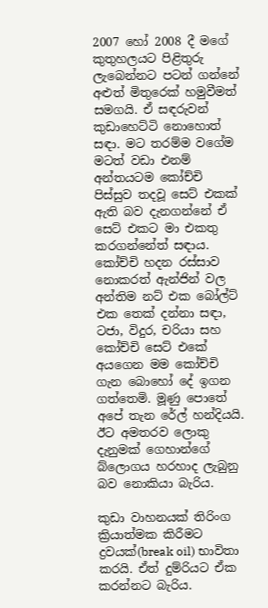2007 හෝ 2008 දී මගේ කුතුහලයට පිළිතුරු ලැබෙන්නට පටන් ගන්නේ අළුත් මිතුරෙක් හමුවීමත් සමගයි. ඒ සඳරුවන් කුඩාහෙට්ටි නොහොත් සඳා. මට තරම්ම වගේම මටත් වඩා එනම් අන්තයටම කෝච්චි පිස්සුව තදවූ සෙට් එකක් ඇති බව දැනගන්නේ ඒ සෙට් එකට මා එකතු කරගන්නේත් සඳාය. කෝච්චි හදන රස්සාව නොකරත් ඇන්ජින් වල අන්තිම නට් එක බෝල්ට් එක තෙක් දන්නා සඳා, ටජා, විදුර, චරියා සහ කෝච්චි සෙට් එකේ අයගෙන මම කෝච්චි ගැන බොහෝ දේ ඉගන ගත්තෙමි. මූණු පොතේ අපේ තැන රේල් හන්දියයි. ඊට අමතරව ලොකු දැනුමක් ගෙහාන්ගේ බ්ලොගය හරහාද ලැබුනු බව නොකියා බැරිය.

කුඩා වාහනයක් තිරිංග ක්‍රියාත්මක කිරීමට ද්‍රවයක්(break oil) භාවිතා කරයි. ඒත් දුම්රියට ඒක කරන්නට බැරිය.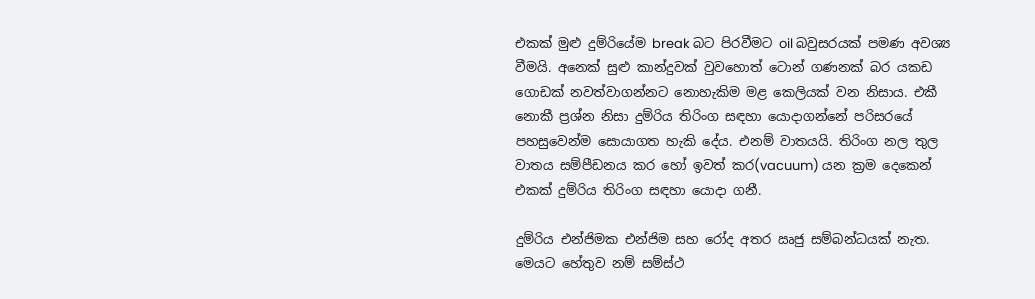එකක් මුළු දුම්රියේම break බට පිරවීමට oil බවුසරයක් පමණ අවශ්‍ය වීමයි. අනෙක් සුළු කාන්දුවක් වුවහොත් ටොන් ගණනක් බර යකඩ ගොඩක් නවත්වාගන්නට නොහැකිම මළ කෙලියක් වන නිසාය. එකී නොකී ප්‍රශ්න නිසා දුම්රිය තිරිංග සඳහා යොදාගන්නේ පරිසරයේ පහසුවෙන්ම සොයාගත හැකි දේය. එනම් වාතයයි. තිරිංග නල තුල වාතය සම්පීඩනය කර හෝ ඉවත් කර(vacuum) යන ක්‍රම දෙකෙන් එකක් දුම්රිය තිරිංග සඳහා යොදා ගනී.

දුම්රිය එන්ජිමක එන්ජිම සහ රෝද අතර ඍජු සම්බන්ධයක් නැත. මෙයට හේතුව නම් සම්ස්ථ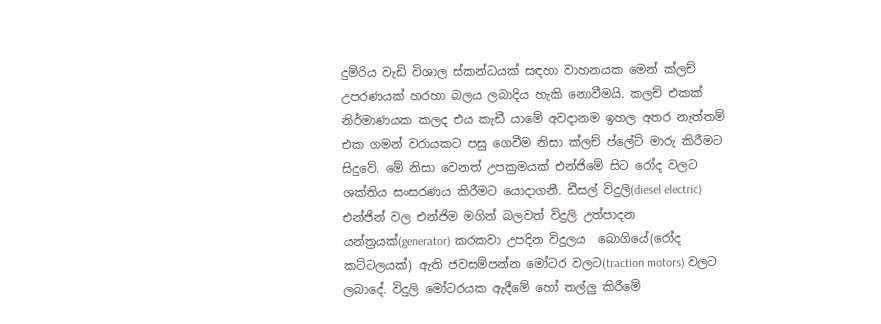දුම්රිය වැඩි විශාල ස්කන්ධයක් සඳහා වාහනයක මෙන් ක්ලච් උපරණයක් හරහා බලය ලබාදිය හැකි නොවීමයි. කලච් එකක් නිර්මාණයක කලද එය කැඩී යාමේ අවදානම ඉහල අතර නැත්තම් එක ගමන් වරායකට පසු ගෙවීම නිසා ක්ලච් ප්ලේට් මාරු කිරීමට සිදුවේ. මේ නිසා වෙනත් උපක්‍රමයක් එන්ජිමේ සිට රෝද වලට ශක්තිය සංසරණය කිරීමට යොදාගනී. ඩීසල් විදුලි(diesel electric) එන්ජින් වල එන්ජිම මගින් බලවත් විදුලි උත්පාදන යන්ත්‍රයක්(generator) කරකවා උපදින විදුලය  බොගියේ(රෝද කට්ටලයක්) ඇති ජවසම්පන්න මෝටර වලට(traction motors) වලට ලබාදේ. විදුලි මෝටරයක ඇදීමේ හෝ තල්ලු කිරීමේ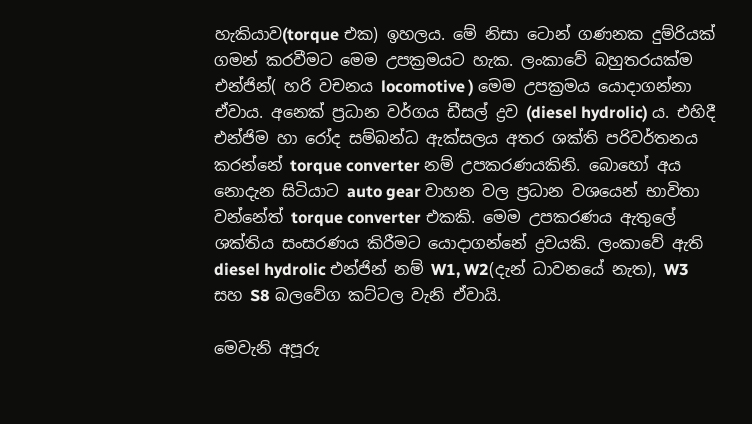හැකියාව(torque එක) ඉහලය. මේ නිසා ටොන් ගණනක දුම්රියක් ගමන් කරවීමට මෙම උපක්‍රමයට හැක. ලංකාවේ බහුතරයක්ම එන්ජින්( හරි වචනය locomotive ) මෙම උපක්‍රමය යොදාගන්නා ඒවාය. අනෙක් ප්‍රධාන වර්ගය ඩීසල් ද්‍රව (diesel hydrolic) ය. එහිදී එන්ජිම හා රෝද සම්බන්ධ ඇක්සලය අතර ශක්ති පරිවර්තනය කරන්නේ torque converter නම් උපකරණයකිනි. බොහෝ අය නොදැන සිටියාට auto gear වාහන වල ප්‍රධාන වශයෙන් භාවිතා වන්නේත් torque converter එකකි. මෙම උපකරණය ඇතුලේ ශක්තිය සංසරණය කිරීමට යොදාගන්නේ ද්‍රවයකි. ලංකාවේ ඇති diesel hydrolic එන්ජින් නම් W1, W2(දැන් ධාවනයේ නැත), W3 සහ S8 බලවේග කට්ටල වැනි ඒවායි.

මෙවැනි අපූරු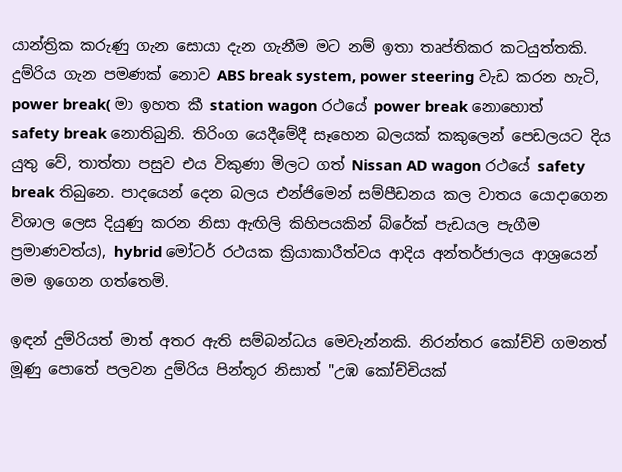යාන්ත්‍රික කරුණු ගැන සොයා දැන ගැනීම මට නම් ඉතා තෘප්තිකර කටයුත්තකි. දුම්රිය ගැන පමණක් නොව ABS break system, power steering වැඩ කරන හැටි, power break( මා ඉහත කී station wagon රථයේ power break නොහොත් safety break නොතිබුනි. තිරිංග යෙදීමේදී සෑහෙන බලයක් කකුලෙන් පෙඩලයට දිය යුතු වේ, තාත්තා පසුව එය විකුණා මිලට ගත් Nissan AD wagon රථයේ safety break තිබුනෙ. පාදයෙන් දෙන බලය එන්ජිමෙන් සම්පීඩනය කල වාතය යොදාගෙන විශාල ලෙස දියුණු කරන නිසා ඇඟිලි කිහිපයකින් බ්රේක් පැඩයල පැගීම ප්‍රමාණවත්ය), hybrid මෝටර් රථයක ක්‍රියාකාරීත්වය ආදිය අන්තර්ජාලය ආශ්‍රයෙන් මම ඉගෙන ගත්තෙමි.

ඉඳන් දුම්රියත් මාත් අතර ඇති සම්බන්ධය මෙවැන්නකි. නිරන්තර කෝච්චි ගමනත් මූණු පොතේ පලවන දුම්රිය පින්තූර නිසාත් "උඹ කෝච්චියක්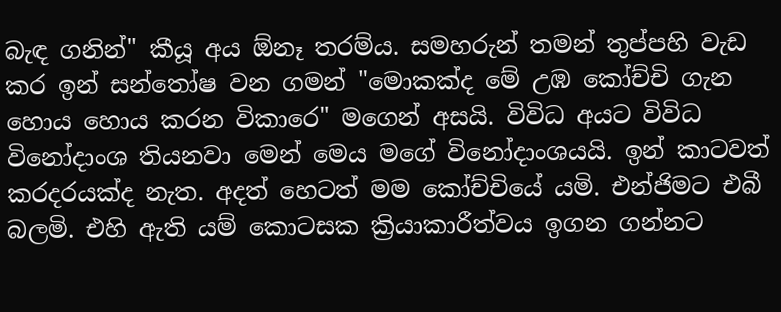බැඳ ගනින්" කීයූ අය ඕනෑ තරම්ය. සමහරුන් තමන් තුප්පහි වැඩ කර ඉන් සන්තෝෂ වන ගමන් "මොකක්ද මේ උඹ කෝච්චි ගැන හොය හොය කරන විකාරෙ" මගෙන් අසයි. විවිධ අයට විවිධ විනෝදාංශ තියනවා මෙන් මෙය මගේ විනෝදාංශයයි. ඉන් කාටවත් කරදරයක්ද නැත. අදත් හෙටත් මම කෝච්චියේ යමි. එන්ජිමට එබී බලමි. එහි ඇති යම් කොටසක ක්‍රියාකාරීත්වය ඉගන ගන්නට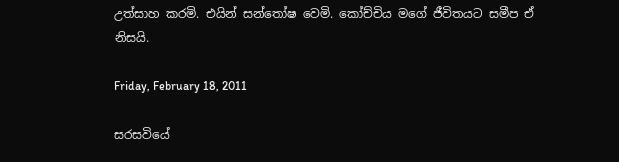උත්සාහ කරමි. එයින් සන්තෝෂ වෙමි. කෝච්චිය මගේ ජීවිතයට සමීප ඒ නිසයි.

Friday, February 18, 2011

සරසවියේ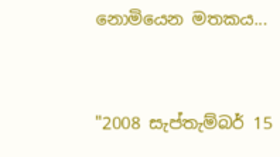නොමියෙන මතකය...


"2008 සැප්තැම්බර් 15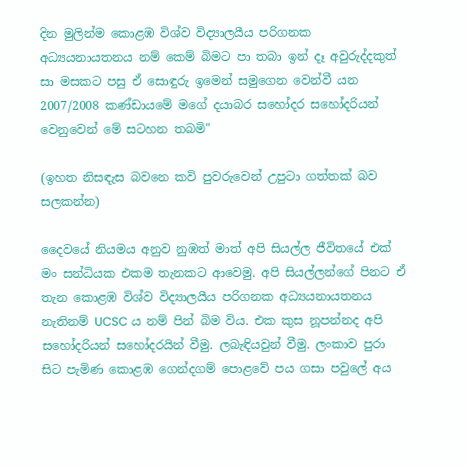දින මුලින්ම කොළඹ විශ්ව විද්‍යාලයීය පරිගනක අධ්‍යයනායතනය නම් කෙම් බිමට පා තබා ඉන් දෑ අවුරුද්දකුත් සා මසකට පසු ඒ සොඳුරු ඉමෙන් සමුගෙන වෙන්වී යන 2007/2008 කණ්ඩායමේ මගේ දයාබර සහෝදර සහෝදරියන් වෙනුවෙන් මේ සටහන තබමි"

(ඉහත නිසඳැස බවනෙ කවි පුවරුවෙන් උපුටා ගත්තක් බව සලකන්න)

දෛවයේ නියමය අනුව නුඹත් මාත් අපි සියල්ල ජීවිතයේ එක් මං සන්ධියක එකම තැනකට ආවෙමු. අපි සියල්ලන්ගේ පිනට ඒ තැන කොළඹ විශ්ව විද්‍යාලයීය පරිගනක අධ්‍යයනායතනය නැතිනම් UCSC ය නම් පින් බිම විය. එක කුස නූපන්නද අපි සහෝදරියන් සහෝදරයින් වීමු. ලබැඳියවුන් වීමු. ලංකාව පුරා සිට පැමිණ කොළඹ ගෙන්දගම් පොළවේ පය ගසා පවුලේ අය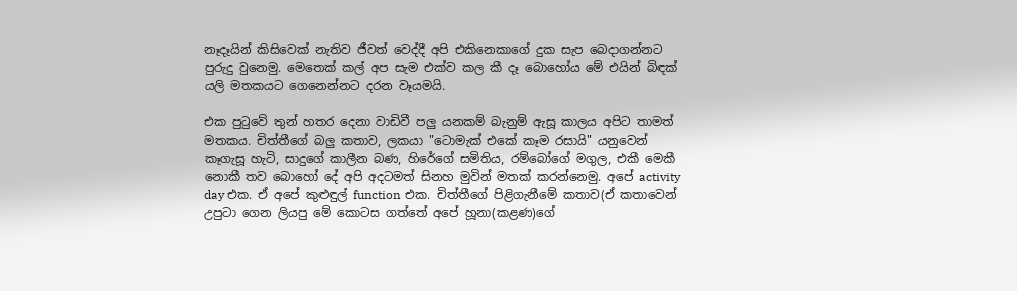නෑදෑයින් කිසිවෙක් නැතිව ජීවත් වෙද්දී අපි එකිනෙකාගේ දුක සැප බෙදාගන්නට පුරුදු වුනෙමු. මෙතෙක් කල් අප සැම එක්ව කල කී දෑ බොහෝය මේ එයින් බිඳක් යලි මතකයට ගෙනෙන්නට දරන වෑයමයි.

එක පුටුවේ තුන් හතර දෙනා වාඩිවී පලු යනකම් බැනුම් ඇසූ කාලය අපිට තාමත් මතකය. චිත්තීගේ බලු කතාව, ලකයා "ටොමැක් එකේ කෑම රසායි" යනුවෙන් කෑගැසූ හැටි, සාදුගේ කාලීන බණ, හිරේගේ සමිතිය, රම්බෝගේ මගුල, එකී මෙකී නොකී තව බොහෝ දේ අපි අදටමත් සිනහ මුවින් මතක් කරන්නෙමු. අපේ activity day එක. ඒ අපේ කුළුඳුල් function එක. චිත්තීගේ පිළිගැනීමේ කතාව(ඒ කතාවෙන් උපුටා ගෙන ලියපු මේ කොටස ගත්තේ අපේ හූනා(කළණ)ගේ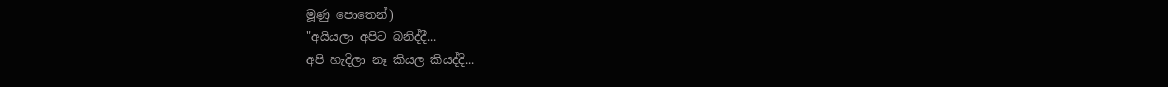මූණු පොතෙන්)
"අයියලා අපිට බනිද්දී...
අපි හැදිලා නෑ කියල කියද්දි...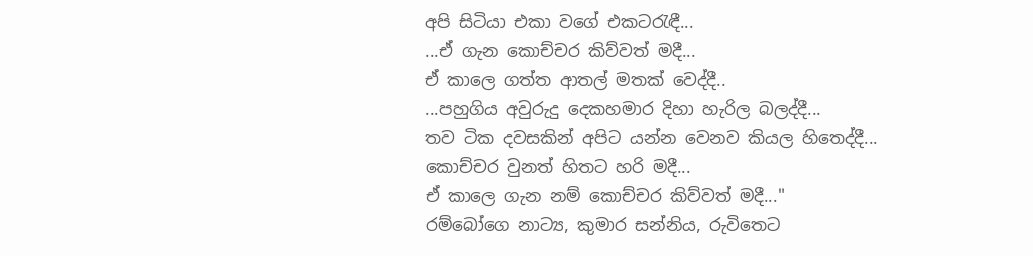අපි සිටියා එකා වගේ එකටරැඳී...
...ඒ ගැන කොච්චර කිව්වත් මදී...
ඒ කාලෙ ගත්ත ආතල් මතක් වෙද්දී..
...පහුගිය අවුරුදු දෙකහමාර දිහා හැරිල බලද්දී...
තව ටික දවසකින් අපිට යන්න වෙනව කියල හිතෙද්දී...
කොච්චර වුනත් හිතට හරි මදී...
ඒ කාලෙ ගැන නම් කොච්චර කිව්වත් මදී..."
රම්බෝගෙ නාට්‍ය, කුමාර සන්නිය, රුවිතෙට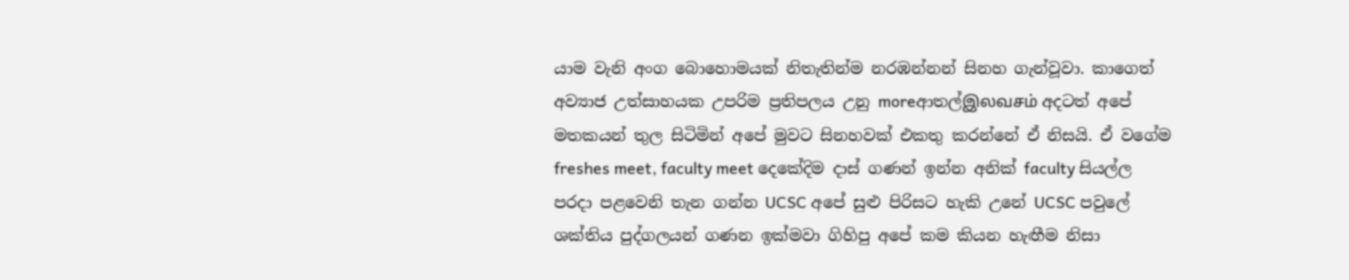යාම වැනි අංග බොහොමයක් නිතැතින්ම නරඹන්නන් සිනහ ගැන්වූවා. කාගෙත් අව්‍යාජ උත්සාහයක උපරිම ප්‍රතිපලය උනු moreආතල්இலவசம் අදටත් අපේ මතකයන් තුල සිටිමින් අපේ මුවට සිනහවක් එකතු කරන්නේ ඒ නිසයි. ඒ වගේම freshes meet, faculty meet දෙකේදිම දාස් ගණන් ඉන්න අනික් faculty සියල්ල පරදා පළවෙනි තැන ගන්න UCSC අපේ සුළු පිරිසට හැකි උනේ UCSC පවුලේ ශක්තිය පුද්ගලයන් ගණන ඉක්මවා ගිහිපු අපේ කම කියන හැඟීම නිසා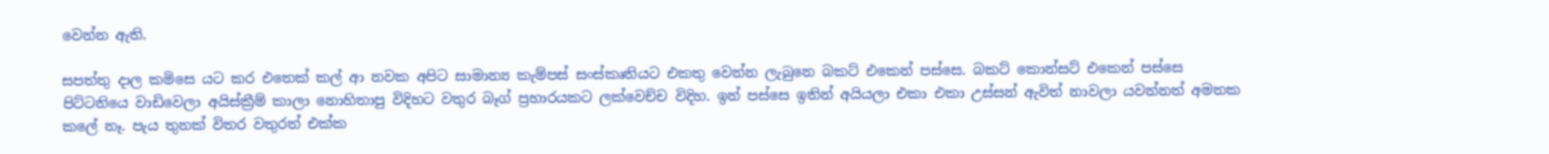වෙන්න ඇති.

සපත්තු දාල කමිසෙ යට කර එතෙක් කල් ආ නවක අපිට සාමාන්‍ය කැම්පස් සංස්කෘතියට එකතු වෙන්න ලැබුනෙ බකට් එකෙන් පස්සෙ. බකට් කොන්සට් එකෙන් පස්සෙ පිට්ටනියෙ වාඩිවෙලා අයිස්ක්‍රීම් කාලා නොහිතාපු විදිහට වතුර බෑග් ප්‍රහාරයකට ලක්වෙච්ච විදිහ. ඉන් පස්සෙ ඉතින් අයියලා එකා එකා උස්සන් ඇවිත් නාවලා යවන්නත් අමතක කලේ නෑ. පැය තුනක් විතර වතුරත් එක්ක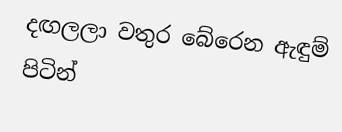දඟලලා වතුර බේරෙන ඇඳුම් පිටින්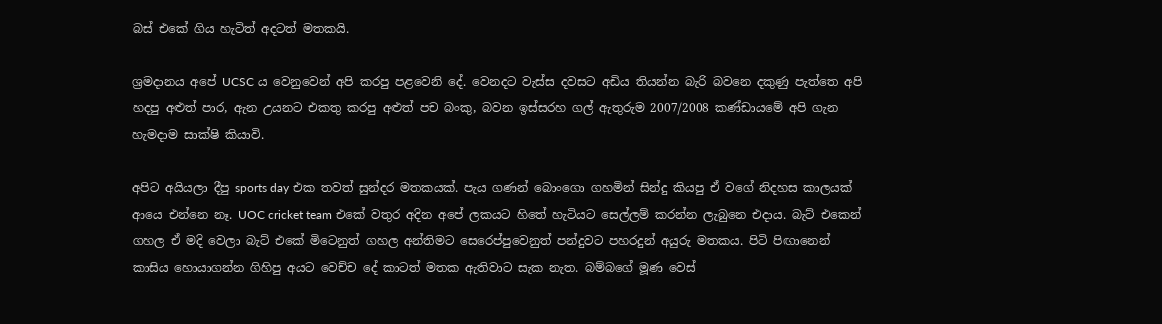බස් එකේ ගිය හැටිත් අදටත් මතකයි.

ශ්‍රමදානය අපේ UCSC ය වෙනුවෙන් අපි කරපු පළවෙනි දේ. වෙනදට වැස්ස දවසට අඩිය තියන්න බැරි බවනෙ දකුණු පැත්තෙ අපි හදපු අළුත් පාර, ඇන උයනට එකතු කරපු අළුත් පච බංකු, බවන ඉස්සරහ ගල් ඇතුරුම 2007/2008 කණ්ඩායමේ අපි ගැන හැමදාම සාක්ෂි කියාවි.

අපිට අයියලා දීපු sports day එක තවත් සුන්දර මතකයක්. පැය ගණන් බොංගො ගහමින් සින්දු කියපු ඒ වගේ නිදහස කාලයක් ආයෙ එන්නෙ නෑ. UOC cricket team එකේ වතුර අදින අපේ ලකයට හිතේ හැටියට සෙල්ලම් කරන්න ලැබුනෙ එදාය. බැට් එකෙන් ගහල ඒ මදි වෙලා බැට් එකේ මිටෙනුත් ගහල අන්තිමට සෙරෙප්පුවෙනුත් පන්දුවට පහරදුන් අයුරු මතකය. පිටි පිඟානෙන් කාසිය හොයාගන්න ගිහිපු අයට වෙච්ච දේ කාටත් මතක ඇතිවාට සැක නැත. බම්බගේ මූණ වෙස්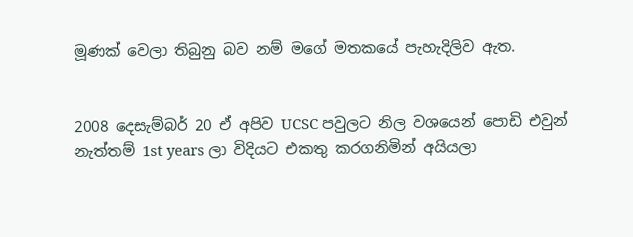මූණක් වෙලා තිබුනු බව නම් මගේ මතකයේ පැහැදිලිව ඇත.


2008 දෙසැම්බර් 20 ඒ අපිව UCSC පවුලට නිල වශයෙන් පොඩි එවුන් නැත්තම් 1st years ලා විදියට එකතු කරගනිමින් අයියලා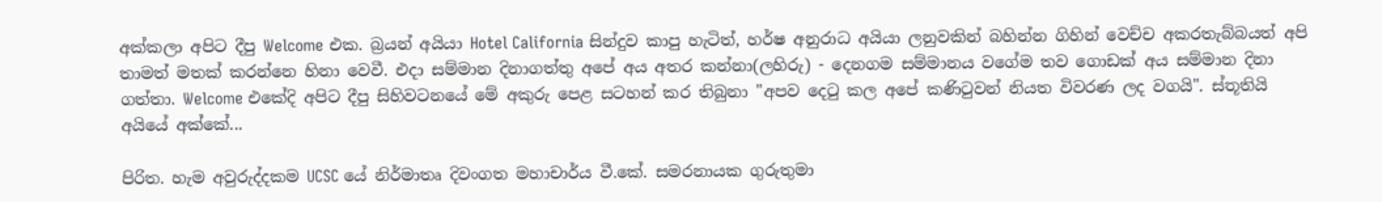අක්කලා අපිට දීපු Welcome එක. බ්‍රයන් අයියා Hotel California සින්දුව කාපු හැටිත්, හර්ෂ අනුරාධ අයියා ලනුවකින් බහින්න ගිහින් වෙච්ච අකරතැබ්බයත් අපි තාමත් මතක් කරන්නෙ හිනා වෙවී. එදා සම්මාන දිනාගත්තු අපේ අය අතර කන්නා(ලහිරු) - දෙනගම සම්මානය වගේම තව ගොඩක් අය සම්මාන දිනා ගත්තා. Welcome එකේදි අපිට දීපු සිහිවටනයේ මේ අකුරු පෙළ සටහන් කර තිබුනා "අපව දෙටු කල අපේ කණිටුවන් නියත විවරණ ලද වගයි". ස්තූතියි අයියේ අක්කේ...

පිරිත. හැම අවුරුද්දකම UCSC යේ නිර්මාතෘ දිවංගත මහාචාර්ය වී.කේ. සමරනායක ගුරුතුමා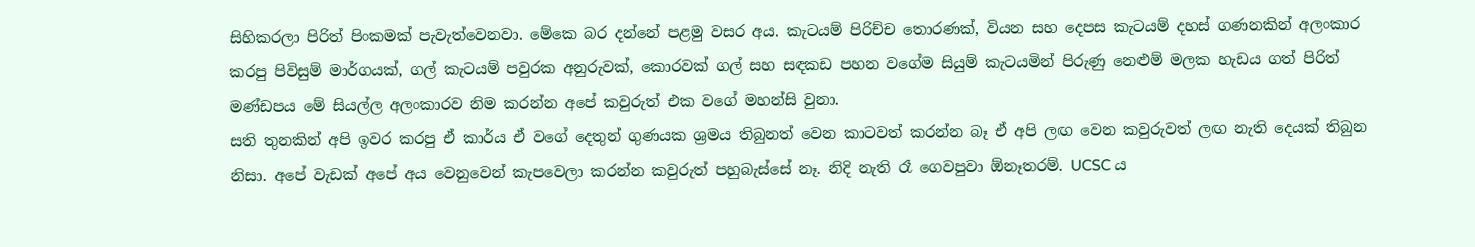සිහිකරලා පිරිත් පිංකමක් පැවැත්වෙනවා. මේකෙ බර දන්නේ පළමු වසර අය. කැටයම් පිරිච්ච තොරණක්, වියන සහ දෙපස කැටයම් දහස් ගණනකින් අලංකාර කරපු පිවිසුම් මාර්ගයක්, ගල් කැටයම් පවුරක අනුරුවක්, කොරවක් ගල් සහ සඳකඩ පහන වගේම සියුම් කැටයමින් පිරුණු නෙළුම් මලක හැඩය ගත් පිරිත් මණ්ඩපය මේ සියල්ල අලංකාරව නිම කරන්න අපේ කවුරුත් එක වගේ මහන්සි වුනා.
සති තුනකින් අපි ඉවර කරපු ඒ කාර්ය ඒ වගේ දෙතුන් ගුණයක ශ්‍රමය තිබුනත් වෙන කාටවත් කරන්න බෑ ඒ අපි ලඟ වෙන කවුරුවත් ලඟ නැති දෙයක් තිබුන නිසා. අපේ වැඩක් අපේ අය වෙනුවෙන් කැපවෙලා කරන්න කවුරුත් පහුබැස්සේ නෑ. නිදි නැති රෑ ගෙවපුවා ඕනෑතරම්. UCSC ය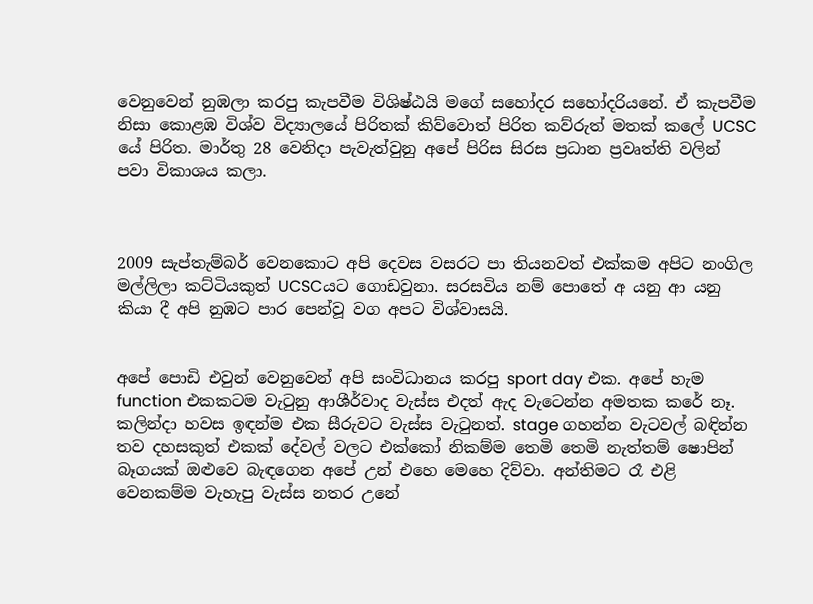වෙනුවෙන් නුඹලා කරපු කැපවීම විශිෂ්ඨයි මගේ සහෝදර සහෝදරියනේ. ඒ කැපවීම නිසා කොළඹ විශ්ව විද්‍යාලයේ පිරිතක් කිව්වොත් පිරිත කව්රුත් මතක් කලේ UCSC යේ පිරිත. මාර්තු 28 වෙනිදා පැවැත්වුනු අපේ පිරිස සිරස ප්‍රධාන ප්‍රවෘත්ති වලින් පවා විකාශය කලා.



2009 සැප්තැම්බර් වෙනකොට අපි දෙවස වසරට පා තියනවත් එක්කම අපිට නංගිල මල්ලිලා කට්ටියකුත් UCSCයට ගොඩවුනා. සරසවිය නම් පොතේ අ යනු ආ යනු කියා දී අපි නුඹට පාර පෙන්වූ වග අපට විශ්වාසයි.


අපේ පොඩි එවුන් වෙනුවෙන් අපි සංවිධානය කරපු sport day එක. අපේ හැම function එකකටම වැටුනු ආශීර්වාද වැස්ස එදත් ඇද වැටෙන්න අමතක කරේ නෑ. කලින්දා හවස ඉඳන්ම එක සීරුවට වැස්ස වැටුනත්. stage ගහන්න වැටවල් බඳින්න තව දහසකුත් එකක් දේවල් වලට එක්කෝ නිකම්ම තෙමි තෙමි නැත්තම් ෂොපින් බෑගයක් ඔළුවෙ බැඳගෙන අපේ උන් එහෙ මෙහෙ දිව්වා. අන්තිමට රෑ එළි වෙනකම්ම වැහැපු වැස්ස නතර උනේ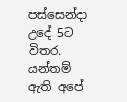පස්සෙන්දා උදේ 5ට විතර. යන්තම් ඇති අපේ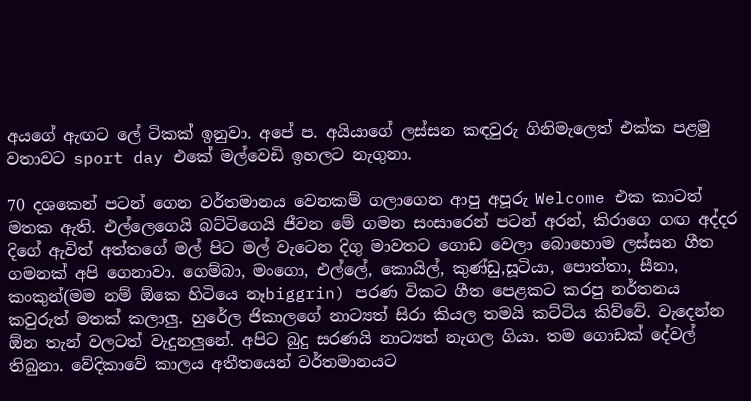අයගේ ඇඟට ලේ ටිකක් ඉනුවා. අපේ ප. අයියාගේ ලස්සන කඳවුරු ගිනිමැලෙත් එක්ක පළමු වතාවට sport day එකේ මල්වෙඩි ඉහලට නැගුනා.

70 දශකෙන් පටන් ගෙන වර්තමානය වෙනකම් ගලාගෙන ආපු අපූරු Welcome එක කාටත් මතක ඇති. එල්ලෙගෙයි බට්ටිගෙයි ජීවන මේ ගමන සංසාරෙන් පටන් අරන්, කිරාගෙ ගඟ අද්දර දිගේ ඇවිත් අත්තගේ මල් පිට මල් වැටෙන දිගු මාවතට ගොඩ වෙලා බොහොම ලස්සන ගීත ගමනක් අපි ගෙනාවා. ගෙම්බා, මංගො, එල්ලේ, කොයිල්, කුණ්ඩු,සූටියා, පොත්තා, සීනා, කංකුන්(මම නම් ඕකෙ හිටියෙ නෑbiggrin) පරණ විකට ගීත පෙළකට කරපු නර්තනය කවුරුත් මතක් කලාලු. හුරේල ජිකාලගේ නාට්‍යත් සිරා කියල තමයි කට්ටිය කිව්වේ. වැදෙන්න ඕන තැන් වලටත් වැදුනලුනේ. අපිට බුදු සරණයි නාට්‍යත් නැගල ගියා. තම ගොඩක් දේවල් තිබුනා. වේදිකාවේ කාලය අතීතයෙන් වර්තමානයට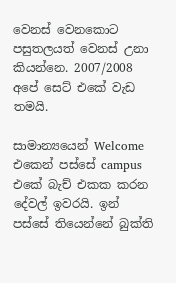වෙනස් වෙනකොට පසුතලයත් වෙනස් උනා කියන්නෙ. 2007/2008 අපේ සෙට් එකේ වැඩ තමයි.

සාමාන්‍යයෙන් Welcome එකෙන් පස්සේ campus එකේ බැච් එකක කරන දේවල් ඉවරයි. ඉන් පස්සේ තියෙන්නේ බුක්ති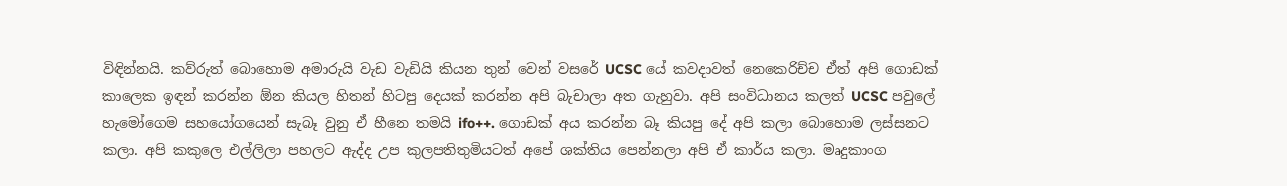විඳින්නයි. කව්රුත් බොහොම අමාරුයි වැඩ වැඩියි කියන තුන් වෙන් වසරේ UCSC යේ කවදාවත් නෙකෙරිච්ච ඒත් අපි ගොඩක් කාලෙක ඉඳන් කරන්න ඕන කියල හිතන් හිටපු දෙයක් කරන්න අපි බැචාලා අත ගැහුවා. අපි සංවිධානය කලත් UCSC පවුලේ හැමෝගෙම සහයෝගයෙන් සැබෑ වුනු ඒ හීනෙ තමයි ifo++. ගොඩක් අය කරන්න බෑ කියපු දේ අපි කලා බොහොම ලස්සනට කලා. අපි කකුලෙ එල්ලිලා පහලට ඇද්ද උප කුලපතිතුමියටත් අපේ ශක්තිය පෙන්නලා අපි ඒ කාර්ය කලා. මෘදුකාංග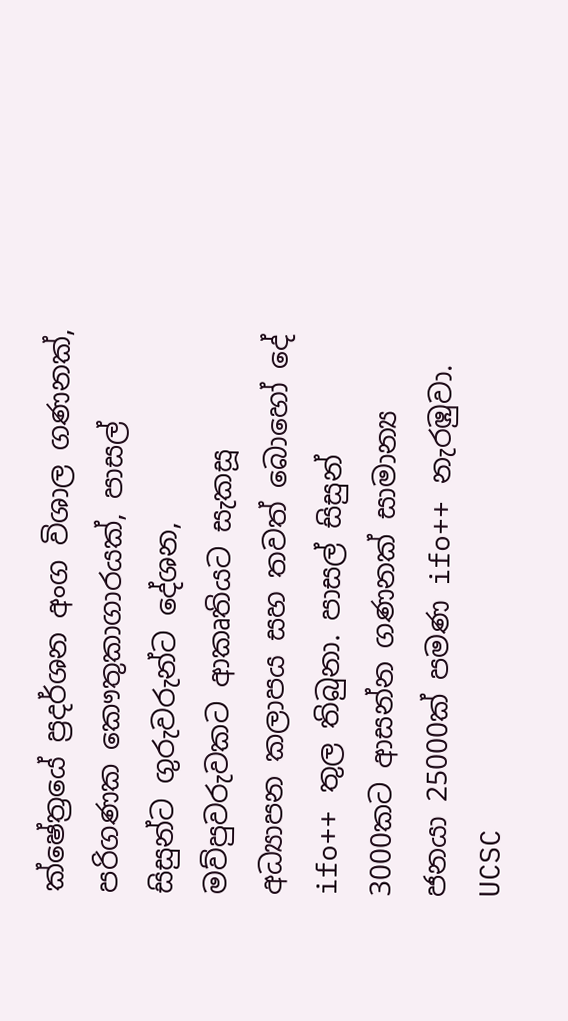ක්ෂේත්‍රයේ ප්‍රදර්ශන අංග විශාල ගණනක්, පරිගණක කෞතුකාගාරයක්, පාසල් සිසුන්ට ගුරුවරුන්ට දේශන, මව්පුවරුවකට ආකෘතියට සැකසූ අධ්‍යාපන කලාපය සහ තවත් බොහෝ දේ ifo++ තුල තිබුනා. පාසල් සිසුන් 3000කට ආසන්න ගණනක් සාමාන්‍ය ජනයා 25000ක් පමණ ifo++ නැරඹුවා. UCSC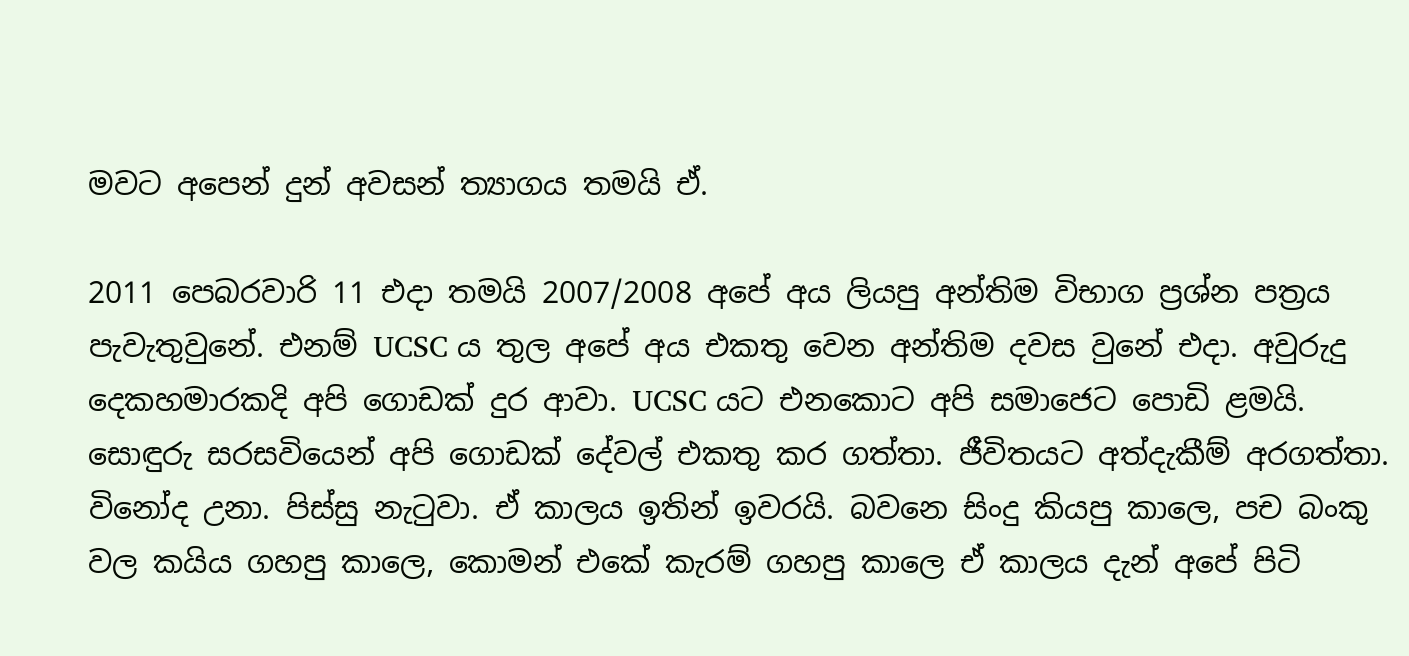මවට අපෙන් දුන් අවසන් ත්‍යාගය තමයි ඒ.

2011 පෙබරවාරි 11 එදා තමයි 2007/2008 අපේ අය ලියපු අන්තිම විභාග ප්‍රශ්න පත්‍රය පැවැතුවුනේ. එනම් UCSC ය තුල අපේ අය එකතු වෙන අන්තිම දවස වුනේ එදා. අවුරුදු දෙකහමාරකදි අපි ගොඩක් දුර ආවා. UCSC යට එනකොට අපි සමාජෙට පොඩි ළමයි. සොඳුරු සරසවියෙන් අපි ගොඩක් දේවල් එකතු කර ගත්තා. ජීවිතයට අත්දැකීම් අරගත්තා. විනෝද උනා. පිස්සු නැටුවා. ඒ කාලය ඉතින් ඉවරයි. බවනෙ සිංදු කියපු කාලෙ, පච බංකු වල කයිය ගහපු කාලෙ, කොමන් එකේ කැරම් ගහපු කාලෙ ඒ කාලය දැන් අපේ පිටි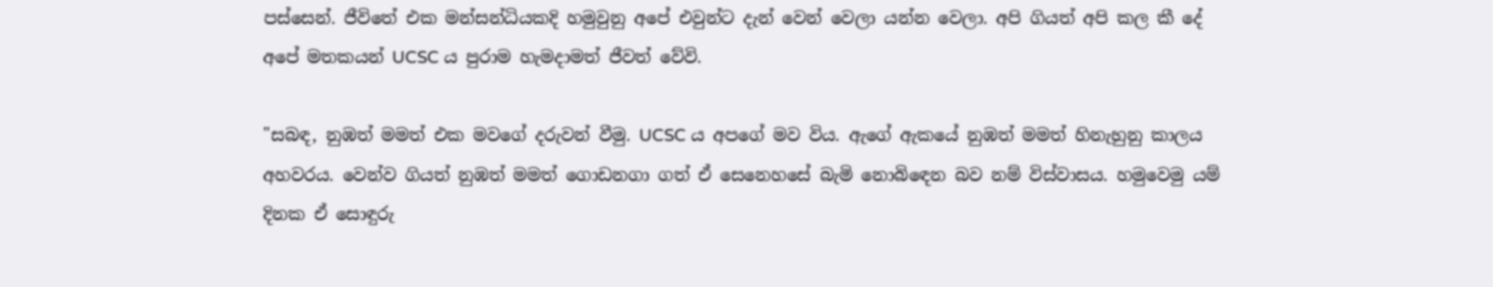පස්සෙන්. ජීවිතේ එක මන්සන්ධියකදි හමුවුනු අපේ එවුන්ට දැන් වෙන් වෙලා යන්න වෙලා. අපි ගියත් අපි කල කී දේ අපේ මතකයන් UCSC ය පුරාම හැමදාමත් ජීවත් වේවි.

"සබඳ, නුඹත් මමත් එක මවගේ දරුවන් වීමු. UCSC ය අපගේ මව විය. ඇගේ ඇකයේ නුඹත් මමත් හිනැහුනු කාලය අහවරය. වෙන්ව ගියත් නුඹත් මමත් ගොඩනගා ගත් ඒ සෙනෙහසේ බැමි නොබිඳෙන බව නම් විස්වාසය. හමුවෙමු යම් දිනක ඒ සොඳුරු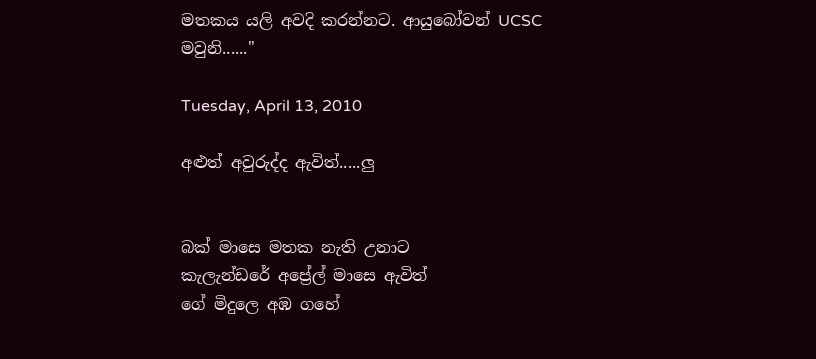මතකය යලි අවදි කරන්නට. ආයුබෝවන් UCSC මවුනි......"

Tuesday, April 13, 2010

අළුත් අවුරුද්ද ඇවිත්.....ලු


බක් මාසෙ මතක නැති උනාට
කැලැන්ඩරේ අප්‍රේල් මාසෙ ඇවිත්
ගේ මිදුලෙ අඹ ගහේ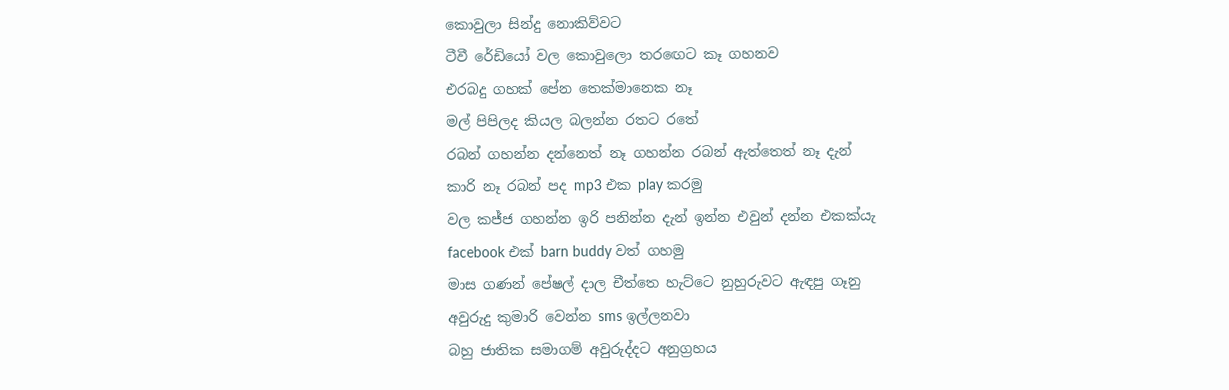කොවුලා සින්දු නොකිව්වට
ටීවී රේඩියෝ වල කොවුලො තරඟෙට කෑ ගහනව
එරබදු ගහක් පේන තෙක්මානෙක නෑ
මල් පිපිලද කියල බලන්න රතට රතේ
රබන් ගහන්න දන්නෙත් නෑ ගහන්න රබන් ඇත්තෙත් නෑ දැන්
කාරි නෑ රබන් පද mp3 එක play කරමු
වල කජ්ජ ගහන්න ඉරි පනින්න දැන් ඉන්න එවුන් දන්න එකක්යැ
facebook එක් barn buddy වත් ගහමු
මාස ගණන් පේෂල් දාල චීත්තෙ හැට්ටෙ නුහුරුවට ඇඳපු ගෑනු
අවුරුදු කුමාරි වෙන්න sms ඉල්ලනවා
බහු ජාතික සමාගම් අවුරුද්දට අනුග්‍රහය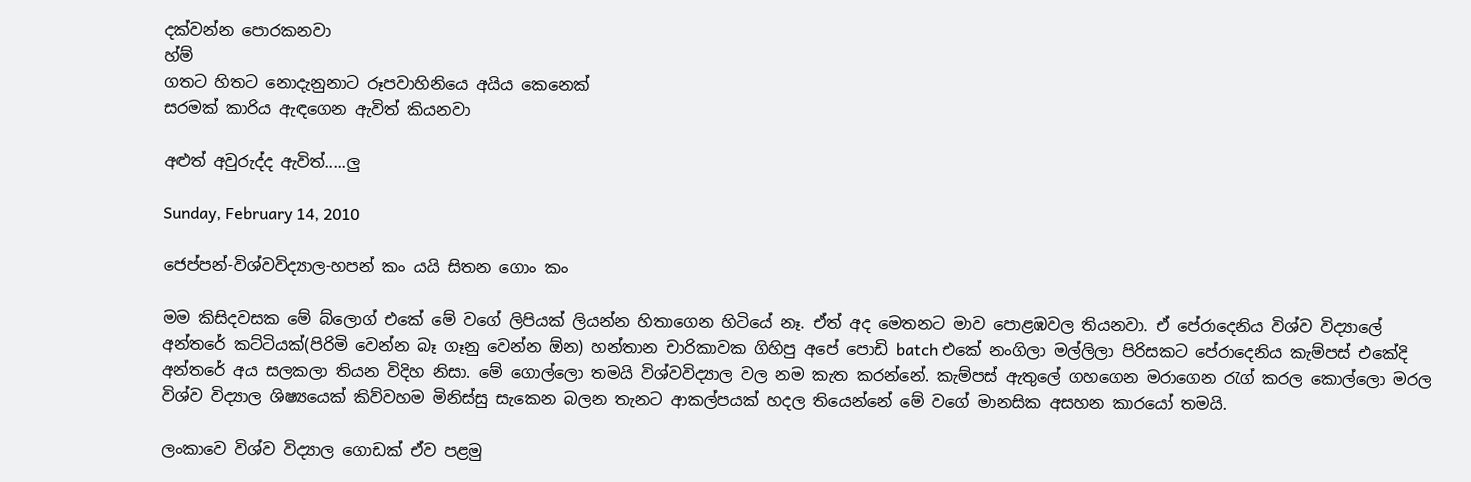දක්වන්න පොරකනවා
හ්ම්
ගතට හිතට නොදැනුනාට රූපවාහිනියෙ අයිය කෙනෙක්
සරමක් කාරිය ඇඳගෙන ඇවිත් කියනවා

අළුත් අවුරුද්ද ඇවිත්.....ලු

Sunday, February 14, 2010

ජෙප්පන්-විශ්වවිද්‍යාල-හපන් කං යයි සිතන ගොං කං

මම කිසිදවසක මේ බ්ලොග් එකේ මේ වගේ ලිපියක් ලියන්න හිතාගෙන හිටියේ නෑ. ඒත් අද මෙතනට මාව පොළඹවල තියනවා. ඒ පේරාදෙනිය විශ්ව විද්‍යාලේ අන්තරේ කට්ටියක්(පිරිමි වෙන්න බෑ ගෑනු වෙන්න ඕන) හන්තාන චාරිකාවක ගිහිපු අපේ පොඩි batch එකේ නංගිලා මල්ලිලා පිරිසකට පේරාදෙනිය කැම්පස් එකේදි අන්තරේ අය සලකලා තියන විදිහ නිසා. මේ ගොල්ලො තමයි විශ්වවිද්‍යාල වල නම කැත කරන්නේ. කැම්පස් ඇතුලේ ගහගෙන මරාගෙන රැග් කරල කොල්ලො මරල විශ්ව විද්‍යාල ශිෂ්‍යයෙක් කිව්වහම මිනිස්සු සැකෙන බලන තැනට ආකල්පයක් හදල තියෙන්නේ මේ වගේ මානසික අසහන කාරයෝ තමයි.

ලංකාවෙ විශ්ව විද්‍යාල ගොඩක් ඒව පළමු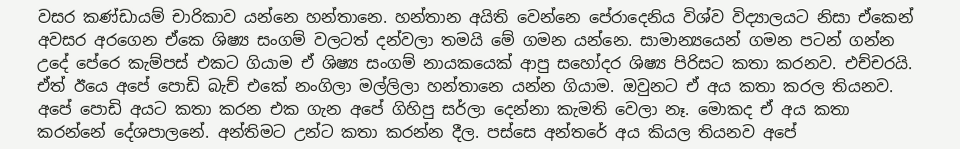වසර කණ්ඩායම් චාරිකාව යන්නෙ හන්තානෙ. හන්තාන අයිති වෙන්නෙ පේරාදෙනිය විශ්ව විද්‍යාලයට නිසා ඒකෙන් අවසර අරගෙන ඒකෙ ශිෂ්‍ය සංගම් වලටත් දන්වලා තමයි මේ ගමන යන්නෙ. සාමාන්‍යයෙන් ගමන පටන් ගන්න උදේ පේරෙ කැම්පස් එකට ගියාම ඒ ශිෂ්‍ය සංගම් නායකයෙක් ආපු සහෝදර ශිෂ්‍ය පිරිසට කතා කරනව. එච්චරයි. ඒත් ඊයෙ අපේ පොඩි බැච් එකේ නංගිලා මල්ලිලා හන්තානෙ යන්න ගියාම. ඔවුනට ඒ අය කතා කරල තියනව. අපේ පොඩි අයට කතා කරන එක ගැන අපේ ගිහිපු සර්ලා දෙන්නා කැමති වෙලා නෑ. මොකද ඒ අය කතා කරන්නේ දේශපාලනේ. අන්තිමට උන්ට කතා කරන්න දීල. පස්සෙ අන්තරේ අය කියල තියනව අපේ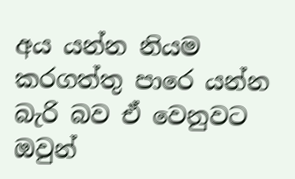අය යන්න නියම කරගත්තු පාරෙ යන්න බැරි බව ඒ වෙනුවට ඔවුන්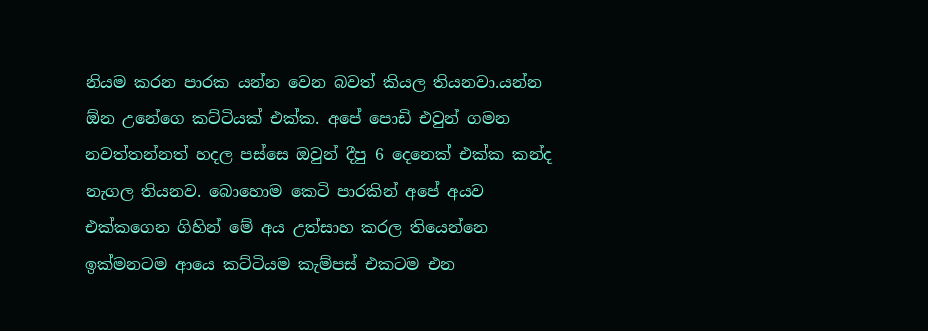නියම කරන පාරක යන්න වෙන බවත් කියල තියනවා.යන්න ඕන උනේගෙ කට්ටියක් එක්ක. අපේ පොඩි එවුන් ගමන නවත්තන්නත් හදල පස්සෙ ඔවුන් දීපු 6 දෙනෙක් එක්ක කන්ද නැගල තියනව. බොහොම කෙටි පාරකින් අපේ අයව එක්කගෙන ගිහින් මේ අය උත්සාහ කරල තියෙන්නෙ ඉක්මනටම ආයෙ කට්ටියම කැම්පස් එකටම එන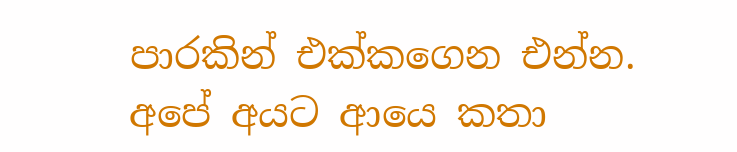පාරකින් එක්කගෙන එන්න. අපේ අයට ආයෙ කතා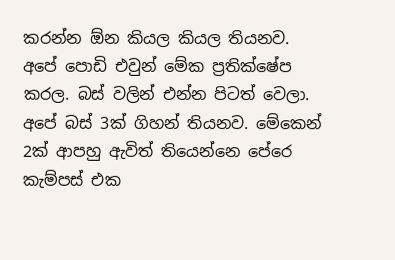කරන්න ඕන කියල කියල තියනව. අපේ පොඩි එවුන් මේක ප්‍රතික්ෂේප කරල. බස් වලින් එන්න පිටත් වෙලා. අපේ බස් 3ක් ගිහන් තියනව. මේකෙන් 2ක් ආපහු ඇවිත් තියෙන්නෙ පේරෙ කැම්පස් එක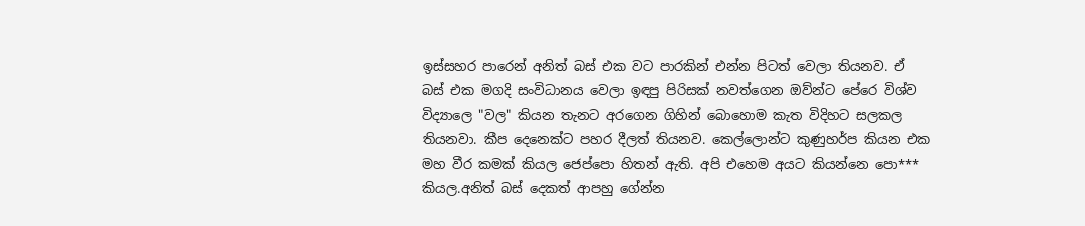ඉස්සහර පාරෙන් අනිත් බස් එක වට පාරකින් එන්න පිටත් වෙලා තියනව. ඒ බස් එක මගදි සංවිධානය වෙලා ඉඳපු පිරිසක් නවත්ගෙන ඔව්න්ට පේරෙ විශ්ව විද්‍යාලෙ "වල" කියන තැනට අරගෙන ගිහින් බොහොම කැත විදිහට සලකල තියනවා. කීප දෙනෙක්ට පහර දීලත් තියනව. කෙල්ලොන්ට කුණුහර්ප කියන එක මහ වීර කමක් කියල ජෙප්පො හිතන් ඇති. අපි එහෙම අයට කියන්නෙ පො*** කියල.අනිත් බස් දෙකත් ආපහු ගේන්න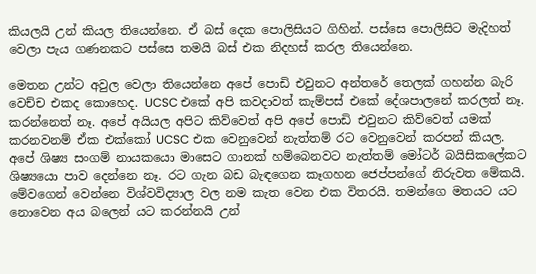කියලයි උන් කියල තියෙන්නෙ. ඒ බස් දෙක පොලිසියට ගිහින්. පස්සෙ පොලිසිට මැදිහත් වෙලා පැය ගණනකට පස්සෙ තමයි බස් එක නිදහස් කරල තියෙන්නෙ.

මෙතන උන්ට අවුල වෙලා තියෙන්නෙ අපේ පොඩි එවුනට අන්තරේ තෙලක් ගහන්න බැරි වෙච්ච එකද කොහෙද. UCSC එකේ අපි කවදාවත් කැම්පස් එකේ දේශපාලනේ කරලත් නෑ. කරන්නෙත් නෑ. අපේ අයියල අපිට කිව්වෙත් අපි අපේ පොඩි එවුනට කිව්වෙත් යමක් කරනවනම් ඒක එක්කෝ UCSC එක වෙනුවෙන් නැත්තම් රට වෙනුවෙන් කරපන් කියල. අපේ ශිෂ්‍ය සංගම් නායකයො මාසෙට ගානක් හම්බෙනවට නැත්තම් මෝටර් බයිසිකලේකට ශිෂ්‍යයො පාව දෙන්නෙ නෑ. රට ගැන බඩ බැඳගෙන කෑගහන ජෙප්පන්ගේ නිරුවත මේකයි. මේවගෙන් වෙන්නෙ විශ්වවිද්‍යාල වල නම කැත වෙන එක විතරයි. තමන්ගෙ මතයට යට නොවෙන අය බලෙන් යට කරන්නයි උන්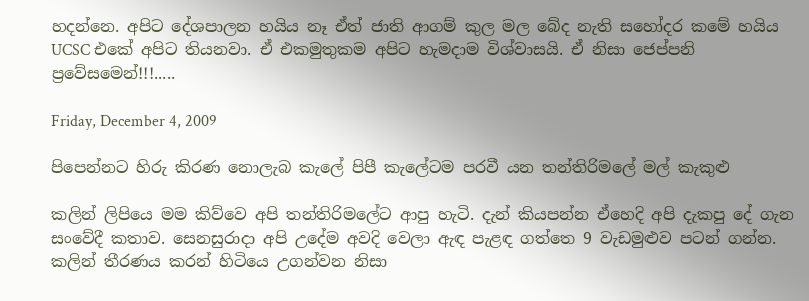හදන්නෙ. අපිට දේශපාලන හයිය නෑ ඒත් ජාති ආගම් කුල මල බේද නැති සහෝදර කමේ හයිය UCSC එකේ අපිට තියනවා. ඒ එකමුතුකම අපිට හැමදාම විශ්වාසයි. ඒ නිසා ජෙප්පනි ප්‍රවේසමෙන්!!!.....

Friday, December 4, 2009

පිපෙන්නට හිරු කිරණ නොලැබ කැලේ පිපී කැලේටම පරවී යන තන්තිරිමලේ මල් කැකුළු

කලින් ලිපියෙ මම කිව්වෙ අපි තන්තිරිමලේට ආපු හැටි. දැන් කියපන්න ඒහෙදි අපි දැකපු දේ ගැන සංවේදී කතාව. සෙනසුරාදා අපි උදේම අවදි වෙලා ඇඳ පැළඳ ගත්තෙ 9 වැඩමුළුව පටන් ගන්න. කලින් තීරණය කරන් හිටියෙ උගන්වන නිසා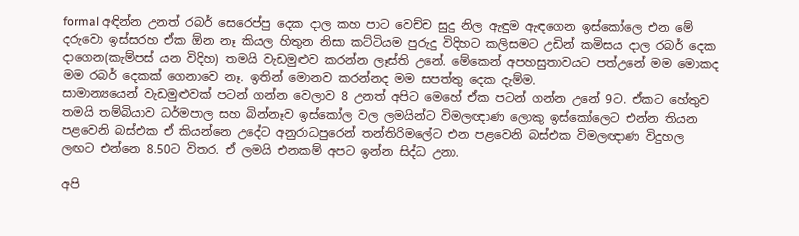formal අඳින්න උනත් රබර් සෙරෙප්පු දෙක දාල කහ පාට වෙච්ච සුදු නිල ඇඳුම ඇඳගෙන ඉස්කෝලෙ එන මේ දරුවො ඉස්සරහ ඒක ඕන නෑ කියල හිතුන නිසා කට්ටියම පුරුදු විදිහට කලිසමට උඩින් කමිසය දාල රබර් දෙක දාගෙන(කැම්පස් යන විදිහ) තමයි වැඩමුළුව කරන්න ලෑස්ති උනේ. මේකෙන් අපහසුතාවයට පත්උනේ මම මොකද මම රබර් දෙකක් ගෙනාවෙ නෑ. ඉතින් මොනව කරන්නද මම සපත්තු දෙක දැම්ම.
සාමාන්‍යයෙන් වැඩමුළුවක් පටන් ගන්න වෙලාව 8 උනත් අපිට මෙහේ ඒක පටන් ගන්න උනේ 9ට. ඒකට හේතුව තමයි තම්බියාව ධර්මපාල සහ බින්නෑව ඉස්කෝල වල ලමයින්ට විමලඥාණ ලොකු ඉස්කෝලෙට එන්න තියන පළවෙනි බස්එක ඒ කියන්නෙ උදේට අනුරාධපුරෙන් තන්තිරිමලේට එන පළවෙනි බස්එක විමලඥාණ විදුහල ලඟට එන්නෙ 8.50ට විතර. ඒ ලමයි එනකම් අපට ඉන්න සිද්ධ උනා.

අපි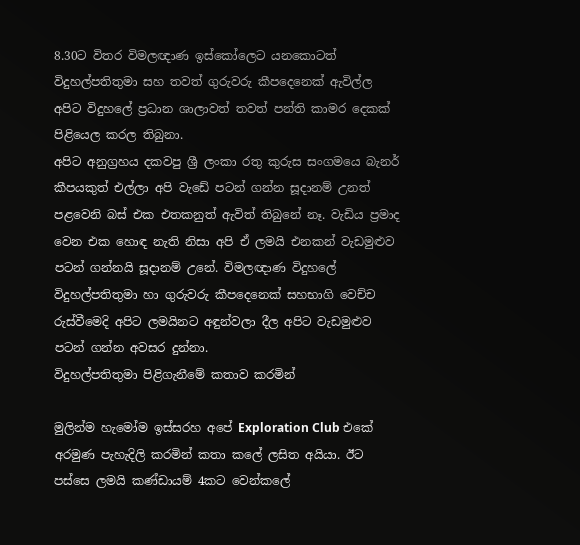8.30ට විතර විමලඥාණ ඉස්කෝලෙට යනකොටත් විදුහල්පතිතුමා සහ තවත් ගුරුවරු කීපදෙනෙක් ඇවිල්ල අපිට විදුහලේ ප්‍රධාන ශාලාවත් තවත් පන්ති කාමර දෙකක් පිළියෙල කරල තිබුනා.
අපිට අනුග්‍රහය දකවපු ශ්‍රී ලංකා රතු කුරුස සංගමයෙ බැනර් කීපයකුත් එල්ලා අපි වැඩේ පටන් ගන්න සූදානම් උනත් පළවෙනි බස් එක එතකනුත් ඇවිත් තිබුනේ නෑ. වැඩිය ප්‍රමාද වෙන එක හොඳ නැති නිසා අපි ඒ ලමයි එනකන් වැඩමුළුව පටන් ගන්නයි සූදානම් උනේ. විමලඥාණ විදුහලේ විදුහල්පතිතුමා හා ගුරුවරු කීපදෙනෙක් සහභාගි වෙච්ච රුස්වීමෙදි අපිට ලමයිනට අඳුන්වලා දීල අපිට වැඩමුළුව පටන් ගන්න අවසර දුන්නා.
විදුහල්පතිතුමා පිළිගැනීමේ කතාව කරමින්

මුලින්ම හැමෝම ඉස්සරහ අපේ Exploration Club එකේ අරමුණ පැහැදිලි කරමින් කතා කලේ ලසිත අයියා. ඊට පස්සෙ ලමයි කණ්ඩායම් 4කට වෙන්කලේ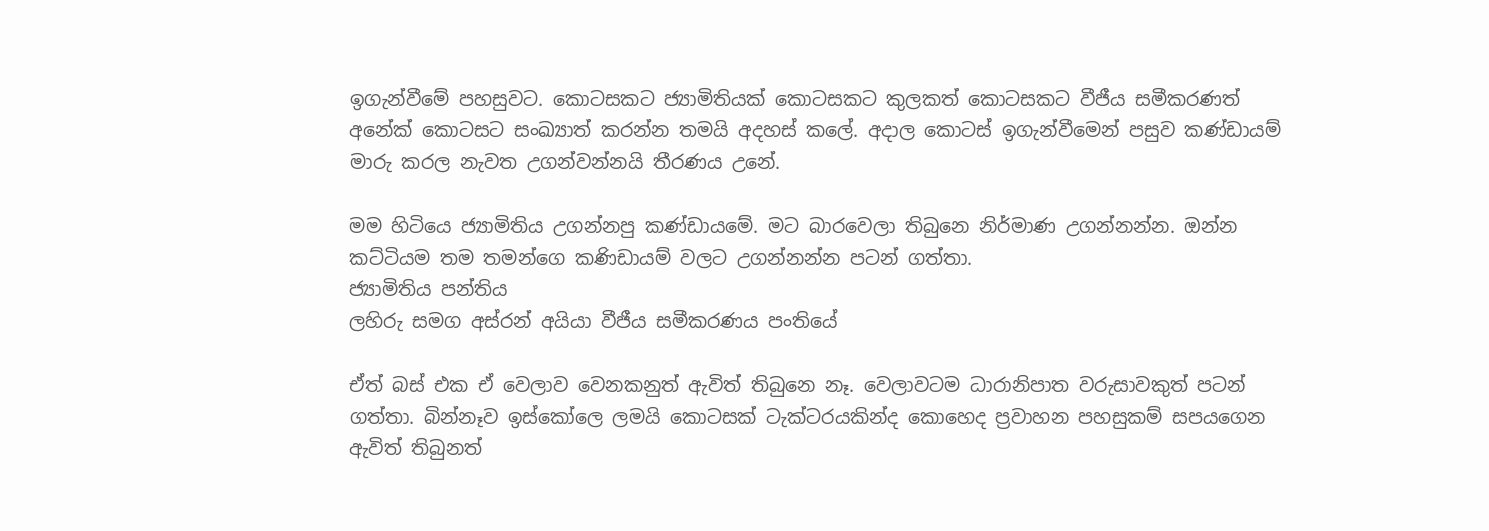ඉගැන්වීමේ පහසුවට. කොටසකට ජ්‍යාමිතියක් කොටසකට කුලකත් කොටසකට වීජීය සමීකරණත් අනේක් කොටසට සංඛ්‍යාත් කරන්න තමයි අදහස් කලේ. අදාල කොටස් ඉගැන්වීමෙන් පසුව කණ්ඩායම් මාරු කරල නැවත උගන්වන්නයි තීරණය උනේ.

මම හිටියෙ ජ්‍යාමිතිය උගන්නපු කණ්ඩායමේ. මට බාරවෙලා තිබුනෙ නිර්මාණ උගන්නන්න. ඔන්න කට්ටියම තම තමන්ගෙ කණිඩායම් වලට උගන්නන්න පටන් ගත්තා.
ජ්‍යාමිතිය පන්තිය
ලහිරු සමග අස්රන් අයියා වීජීය සමීකරණය පංතියේ

ඒත් බස් එක ඒ වෙලාව වෙනකනුත් ඇවිත් තිබුනෙ නෑ. වෙලාවටම ධාරානිපාත වරුසාවකුත් පටන් ගත්තා. බින්නෑව ඉස්කෝලෙ ලමයි කොටසක් ටැක්ටරයකින්ද කොහෙද ප්‍රවාහන පහසුකම් සපයගෙන ඇවිත් තිබුනත්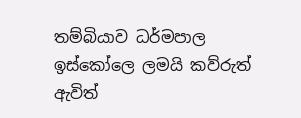තම්බියාව ධර්මපාල ඉස්කෝලෙ ලමයි කව්රුත් ඇවිත්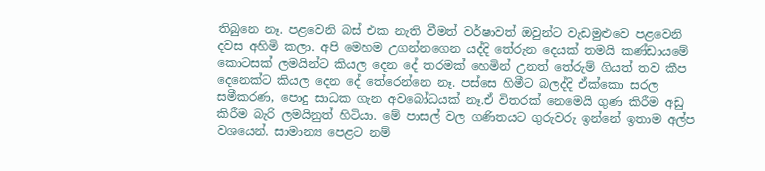තිබුනෙ නෑ. පළවෙනි බස් එක නැති වීමත් වර්ෂාවත් ඔවුන්ට වැඩමුළුවෙ පළවෙනි දවස අහිමි කලා. අපි මෙහම උගන්නගෙන යද්දි තේරුන දෙයක් තමයි කණ්ඩායමේ කොටසක් ලමයින්ට කියල දෙන දේ තරමක් හෙමින් උනත් තේරුම් ගියත් තව කීප දෙනෙක්ට කියල දෙන දේ තේරෙන්නෙ නෑ. පස්සෙ හිමීට බලද්දි ඒක්කො සරල සමීකරණ, පොදු සාධක ගැන අවබෝධයක් නෑ.ඒ විතරක් නෙමෙයි ගුණ කිරීම අඩු කිරීම බැරි ලමයිනුත් හිටියා. මේ පාසල් වල ගණිතයට ගුරුවරු ඉන්නේ ඉතාම අල්ප වශයෙන්. සාමාන්‍ය පෙළට නම්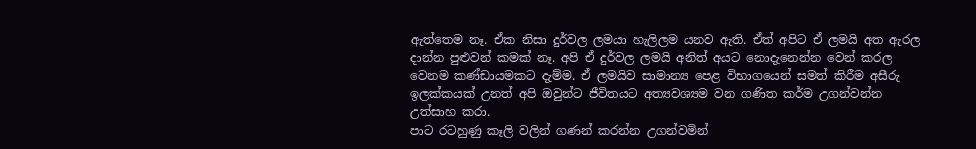ඇත්තෙම නෑ. ඒක නිසා දුර්වල ලමයා හැලිලම යනව ඇති. ඒත් අපිට ඒ ලමයි අත ඇරල දාන්න පුළුවන් කමක් නෑ. අපි ඒ දුර්වල ලමයි අනිත් අයට නොදැනෙන්න වෙන් කරල වෙනම කණ්ඩායමකට දැම්ම. ඒ ලමයිව සාමාන්‍ය පෙළ විභාගයෙන් සමත් කිරීම අසීරු ඉලක්කයක් උනත් අපි ඔවුන්ට ජීවිතයට අත්‍යවශ්‍යම වන ගණිත කර්ම උගන්වන්න උත්සාහ කරා.
පාට රටහුණු කෑලි වලින් ගණන් කරන්න උගන්වමින්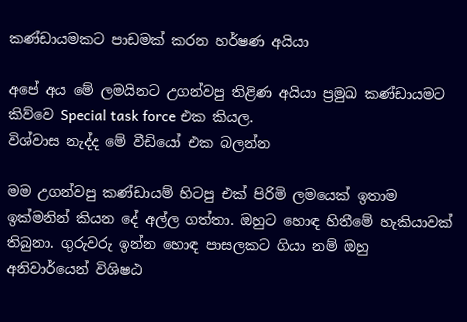කණ්ඩායමකට පාඩමක් කරන හර්ෂණ අයියා

අපේ අය මේ ලමයිනට උගන්වපු තිළිණ අයියා ප්‍රමුඛ කණ්ඩායමට කිව්වෙ Special task force එක කියල.
විශ්වාස නැද්ද මේ වීඩියෝ එක බලන්න

මම උගන්වපු කණ්ඩායම් හිටපු එක් පිරිමි ලමයෙක් ඉතාම ඉක්මනින් කියන දේ අල්ල ගත්තා. ඔහුට හොඳ හිතීමේ හැකියාවක් තිබුනා. ගුරුවරු ඉන්න හොඳ පාසලකට ගියා නම් ඔහු අනිවාර්යෙන් විශිෂඨ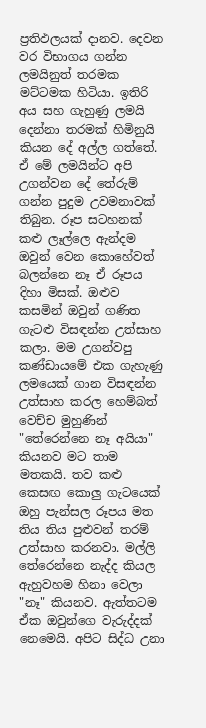ප්‍රතිඵලයක් දානව. දෙවන වර විභාගය ගන්න ලමයිනුත් තරමක මට්ටමක හිටියා. ඉතිරි අය සහ ගැහුණු ලමයි දෙන්නා තරමක් හිමිනුයි කියන දේ අල්ල ගත්තේ. ඒ මේ ලමයින්ට අපි උගන්වන දේ තේරුම් ගන්න පුදුම උවමනාවක් තිබුන. රූප සටහනක් කළු ලෑල්ලෙ ඇන්දම ඔවුන් වෙන කොහේවත් බලන්නෙ නෑ ඒ රූපය දිහා මිසක්. ඔළුව කසමින් ඔවුන් ගණිත ගැටළු විසඳන්න උත්සාහ කලා. මම උගන්වපු කණ්ඩායමේ එක ගැහැණු ලමයෙක් ගාන විසඳන්න උත්සාහ කරල හෙම්බත් වෙච්ච මුහුණින් "තේරෙන්නෙ නෑ අයියා" කියනව මට තාම මතකයි. තව කළු කෙසඟ කොලු ගැටයෙක් ඔහු පැන්සල රූපය මත තිය තිය පුළුවන් තරම් උත්සාහ කරනවා. මල්ලි තේරෙන්නෙ නැද්ද කියල ඇහුවහම හිනා වෙලා "නෑ" කියනව. ඇත්තටම ඒක ඔවුන්ගෙ වැරුද්දක් නෙමෙයි. අපිට සිද්ධ උනා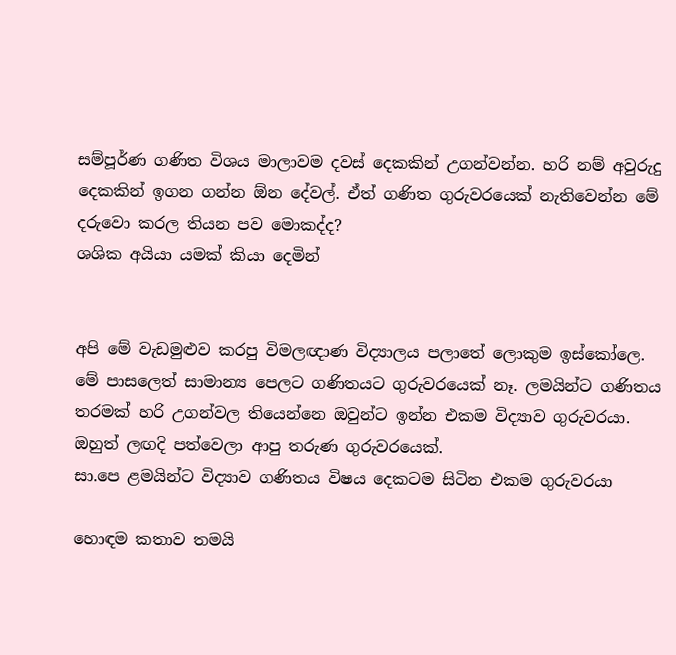සම්පූර්ණ ගණිත විශය මාලාවම දවස් දෙකකින් උගන්වන්න. හරි නම් අවුරුදු දෙකකින් ඉගන ගන්න ඕන දේවල්. ඒත් ගණිත ගුරුවරයෙක් නැතිවෙන්න මේ දරුවො කරල තියන පව මොකද්ද?
ශශික අයියා යමක් කියා දෙමින්


අපි මේ වැඩමුළුව කරපු විමලඥාණ විද්‍යාලය පලාතේ ලොකුම ඉස්කෝලෙ. මේ පාසලෙත් සාමාන්‍ය පෙලට ගණිතයට ගුරුවරයෙක් නෑ. ලමයින්ට ගණිතය තරමක් හරි උගන්වල තියෙන්නෙ ඔවුන්ට ඉන්න එකම විද්‍යාව ගුරුවරයා. ඔහුත් ලඟදි පත්වෙලා ආපු තරුණ ගුරුවරයෙක්.
සා.පෙ ළමයින්ට විද්‍යාව ගණිතය විෂය දෙකටම සිටින එකම ගුරුවරයා

හොඳම කතාව තමයි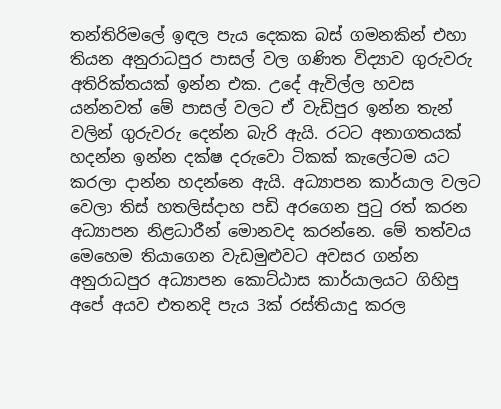තන්තිරිමලේ ඉඳල පැය දෙකක බස් ගමනකින් එහා තියන අනුරාධපුර පාසල් වල ගණිත විද්‍යාව ගුරුවරු අතිරික්තයක් ඉන්න එක. උදේ ඇවිල්ල හවස යන්නවත් මේ පාසල් වලට ඒ වැඩිපුර ඉන්න තැන් වලින් ගුරුවරු දෙන්න බැරි ඇයි. රටට අනාගතයක් හදන්න ඉන්න දක්ෂ දරුවො ටිකක් කැලේටම යට කරලා දාන්න හදන්නෙ ඇයි. අධ්‍යාපන කාර්යාල වලට වෙලා තිස් හතලිස්දාහ පඩි අරගෙන පුටු රත් කරන අධ්‍යාපන නිළධාරීන් මොනවද කරන්නෙ. මේ තත්වය මෙහෙම තියාගෙන වැඩමුළුවට අවසර ගන්න අනුරාධපුර අධ්‍යාපන කොට්ඨාස කාර්යාලයට ගිහිපු අපේ අයව එතනදි පැය 3ක් රස්තියාදු කරල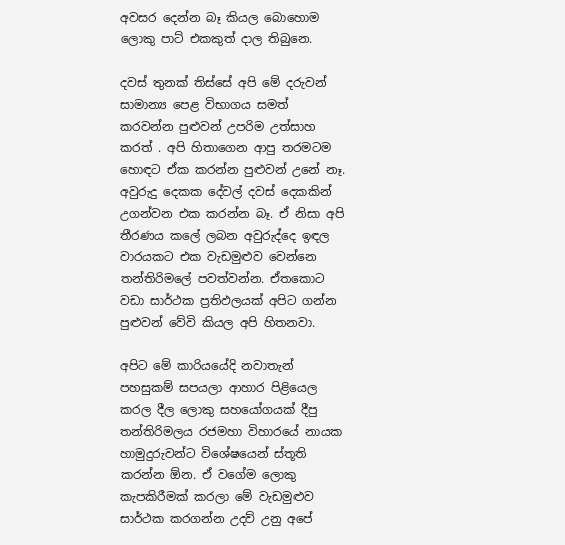අවසර දෙන්න බෑ කියල බොහොම ලොකු පාට් එකකුත් දාල තිබුනෙ.

දවස් තුනක් තිස්සේ අපි මේ දරුවන් සාමාන්‍ය පෙළ විභාගය සමත් කරවන්න පුළුවන් උපරිම උත්සාහ කරත් . අපි හිතාගෙන ආපු තරමටම හොඳට ඒක කරන්න පුළුවන් උනේ නෑ. අවුරුදු දෙකක දේවල් දවස් දෙකකින් උගන්වන එක කරන්න බෑ. ඒ නිසා අපි තීරණය කලේ ලබන අවුරුද්දෙ ඉඳල වාරයකට එක වැඩමුළුව වෙන්නෙ තන්තිරිමලේ පවත්වන්න. ඒතකොට වඩා සාර්ථක ප්‍රතිඵලයක් අපිට ගන්න පුළුවන් වේවි කියල අපි හිතනවා.

අපිට මේ කාරියයේදි නවාතැන් පහසුකම් සපයලා ආහාර පිළියෙල කරල දීල ලොකු සහයෝගයක් දීපු තන්තිරිමලය රජමහා විහාරයේ නායක හාමුදුරුවන්ට විශේෂයෙන් ස්තූති කරන්න ඕන. ඒ වගේම ලොකු කැපකිරීමක් කරලා මේ වැඩමුළුව සාර්ථක කරගන්න උදව් උනු අපේ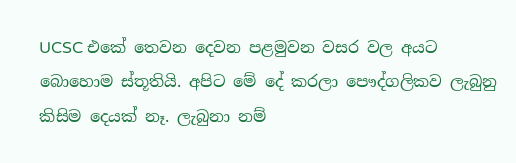UCSC එකේ තෙවන දෙවන පළමුවන වසර වල අයට බොහොම ස්තූතියි. අපිට මේ දේ කරලා පෞද්ගලිකව ලැබුනු කිසිම දෙයක් නෑ. ලැබුනා නම්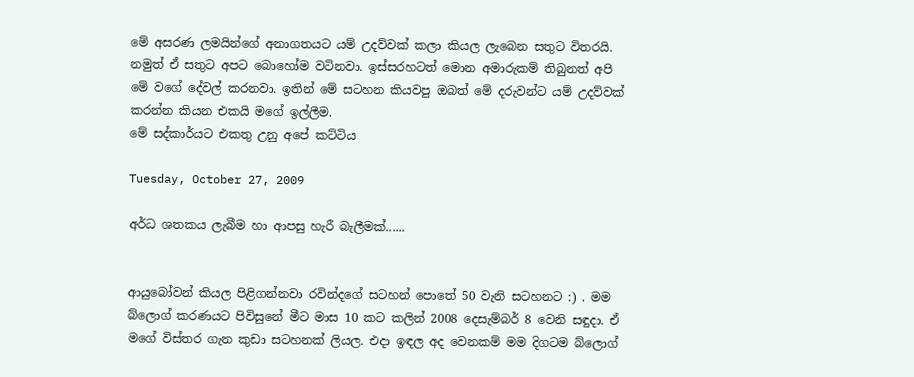මේ අසරණ ලමයින්ගේ අනාගතයට යම් උදව්වක් කලා කියල ලැබෙන සතුට විතරයි. නමුත් ඒ සතුට අපට බොහෝම වටිනවා. ඉස්සරහටත් මොන අමාරුකම් තිබුනත් අපි මේ වගේ දේවල් කරනවා. ඉතින් මේ සටහන කියවපු ඔබත් මේ දරුවන්ට යම් උදව්වක් කරන්න කියන එකයි මගේ ඉල්ලීම.
මේ සද්කාර්යට එකතු උනු අපේ කට්ටිය

Tuesday, October 27, 2009

අර්ධ ශතකය ලැබීම හා ආපසු හැරී බැලීමක්......


ආයුබෝවන් කියල පිළිගන්නවා රවින්දගේ සටහන් පොතේ 50 වැනි සටහනට :) . මම බ්ලොග් කරණයට පිවිසුනේ මීට මාස 10 කට කලින් 2008 දෙසැම්බර් 8 වෙනි සඳුදා. ඒ මගේ විස්තර ගැන කුඩා සටහනක් ලියල. එදා ඉඳල අද වෙනකම් මම දිගටම බ්ලොග්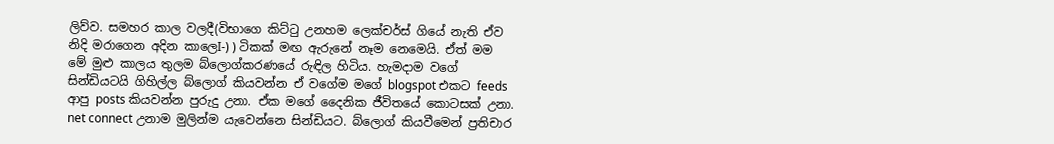ලිව්ව. සමහර කාල වලදී(විභාගෙ කිට්ටු උනහම ලෙක්චර්ස් ගියේ නැති ඒව නිදි මරාගෙන අදින කාලෙI-) ) ටිකක් මඟ ඇරුනේ නෑම නෙමෙයි. ඒත් මම මේ මුළු කාලය තුලම බ්ලොග්කරණයේ රුඳිල හිටිය. හැමදාම වගේ සින්ඩියටයි ගිහිල්ල බ්ලොග් කියවන්න ඒ වගේම මගේ blogspot එකට feeds ආපු posts කියවන්න පුරුදු උනා. ඒක මගේ දෛනික ජීවිතයේ කොටසක් උනා. net connect උනාම මුලින්ම යැවෙන්නෙ සින්ඩියට. බ්ලොග් කියවීමෙන් ප්‍රතිචාර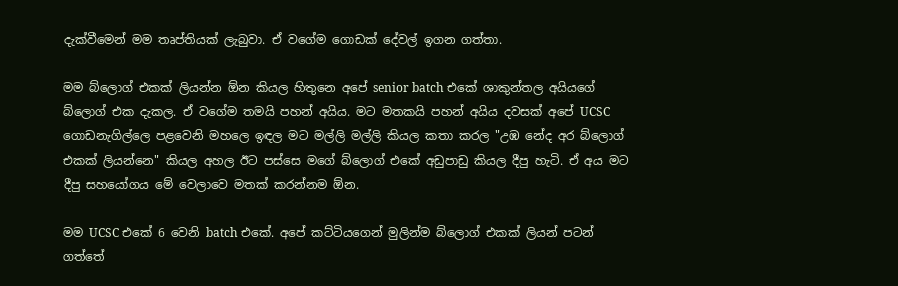දැක්වීමෙන් මම තෘප්තියක් ලැබුවා. ඒ වගේම ගොඩක් දේවල් ඉගන ගත්තා.

මම බ්ලොග් එකක් ලියන්න ඕන කියල හිතුනෙ අපේ senior batch එකේ ශාකුන්තල අයියගේ බ්ලොග් එක දැකල. ඒ වගේම තමයි පහන් අයිය. මට මතකයි පහන් අයිය දවසක් අපේ UCSC ගොඩනැගිල්ලෙ පළවෙනි මහලෙ ඉඳල මට මල්ලි මල්ලි කියල කතා කරල "උඹ නේද අර බ්ලොග් එකක් ලියන්නෙ" කියල අහල ඊට පස්සෙ මගේ බ්ලොග් එකේ අඩුපාඩු කියල දීපු හැටි. ඒ අය මට දීපු සහයෝගය මේ වෙලාවෙ මතක් කරන්නම ඕන.

මම UCSC එකේ 6 වෙනි batch එකේ. අපේ කට්ටියගෙන් මුලින්ම බ්ලොග් එකක් ලියන් පටන් ගත්තේ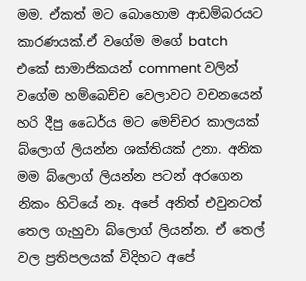මම. ඒකත් මට බොහොම ආඩම්බරයට කාරණයක්.ඒ වගේම මගේ batch එකේ සාමාජිකයන් comment වලින් වගේම හම්බෙච්ච වෙලාවට වචනයෙන් හරි දීපු ධෛර්ය මට මෙච්චර කාලයක් බ්ලොග් ලියන්න ශක්තියක් උනා. අනික මම බ්ලොග් ලියන්න පටන් අරගෙන නිකං හිටියේ නෑ. අපේ අනිත් එවුනටත් තෙල ගැහුවා බ්ලොග් ලියන්න. ඒ තෙල් වල ප්‍රතිපලයක් විදිහට අපේ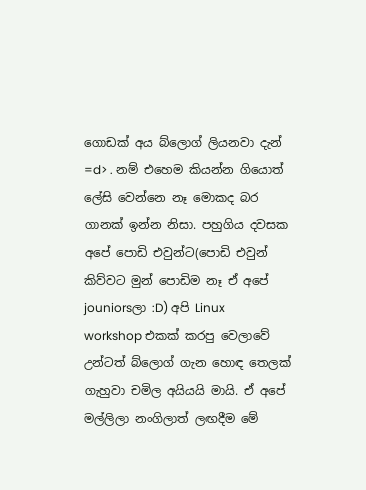ගොඩක් අය බ්ලොග් ලියනවා දැන් =d> . නම් එහෙම කියන්න ගියොත් ලේසි වෙන්නෙ නෑ මොකද බර ගානක් ඉන්න නිසා. පහුගිය දවසක අපේ පොඩි එවුන්ට(පොඩි එවුන් කිව්වට මුන් පොඩිම නෑ ඒ අපේ jouniorsලා :D) අපි Linux workshop එකක් කරපු වෙලාවේ උන්ටත් බ්ලොග් ගැන හොඳ තෙලක් ගැහුවා චමිල අයියයි මායි. ඒ අපේ මල්ලිලා නංගිලාත් ලඟදීම මේ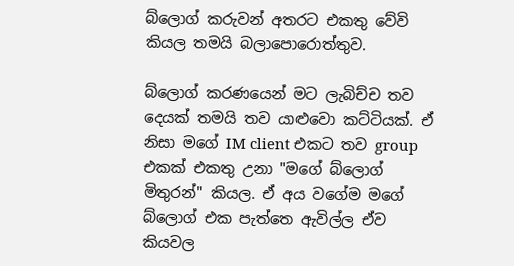බ්ලොග් කරුවන් අතරට එකතු වේවි කියල තමයි බලාපොරොත්තුව.

බ්ලොග් කරණයෙන් මට ලැබිච්ච තව දෙයක් තමයි තව යාළුවො කට්ටියක්. ඒ නිසා මගේ IM client එකට තව group එකක් එකතු උනා "මගේ බ්ලොග් මිතුරන්" කියල. ඒ අය වගේම මගේ බ්ලොග් එක පැත්තෙ ඇවිල්ල ඒව කියවල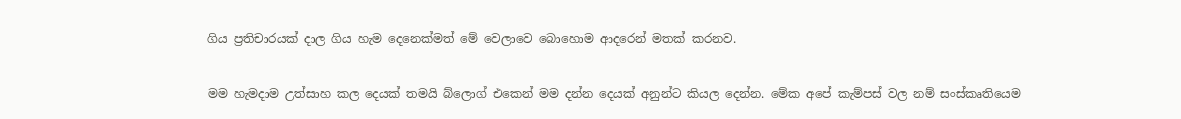ගිය ප්‍රතිචාරයක් දාල ගිය හැම දෙනෙක්මත් මේ වෙලාවෙ බොහොම ආදරෙන් මතක් කරනව.

මම හැමදාම උත්සාහ කල දෙයක් තමයි බ්ලොග් එකෙන් මම දන්න දෙයක් අනුන්ට කියල දෙන්න. මේක අපේ කැම්පස් වල නම් සංස්කෘතියෙම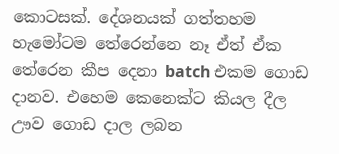කොටසක්. දේශනයක් ගත්තහම හැමෝටම තේරෙන්නෙ නෑ ඒත් ඒක තේරෙන කීප දෙනා batch එකම ගොඩ දානව. එහෙම කෙනෙක්ට කියල දීල ඌව ගොඩ දාල ලබන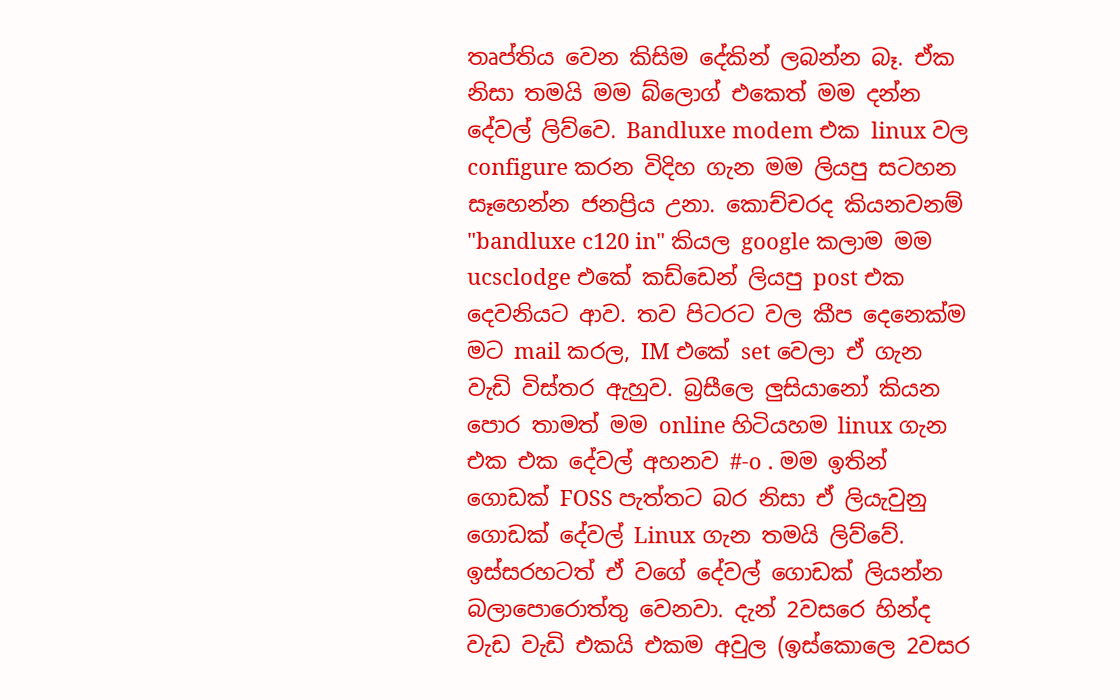තෘප්තිය වෙන කිසිම දේකින් ලබන්න බෑ. ඒක නිසා තමයි මම බ්ලොග් එකෙත් මම දන්න දේවල් ලිව්වෙ. Bandluxe modem එක linux වල configure කරන විදිහ ගැන මම ලියපු සටහන සෑහෙන්න ජනප්‍රිය උනා. කොච්චරද කියනවනම් "bandluxe c120 in" කියල google කලාම මම ucsclodge එකේ කඩ්ඩෙන් ලියපු post එක දෙවනියට ආව. තව පිටරට වල කීප දෙනෙක්ම මට mail කරල, IM එකේ set වෙලා ඒ ගැන වැඩි විස්තර ඇහුව. බ්‍රසීලෙ ලුසියානෝ කියන පොර තාමත් මම online හිටියහම linux ගැන එක එක දේවල් අහනව #-o . මම ඉතින් ගොඩක් FOSS පැත්තට බර නිසා ඒ ලියැවුනු ගොඩක් දේවල් Linux ගැන තමයි ලිව්වේ. ඉස්සරහටත් ඒ වගේ දේවල් ගොඩක් ලියන්න බලාපොරොත්තු වෙනවා. දැන් 2වසරෙ හින්ද වැඩ වැඩි එකයි එකම අවුල (ඉස්කොලෙ 2වසර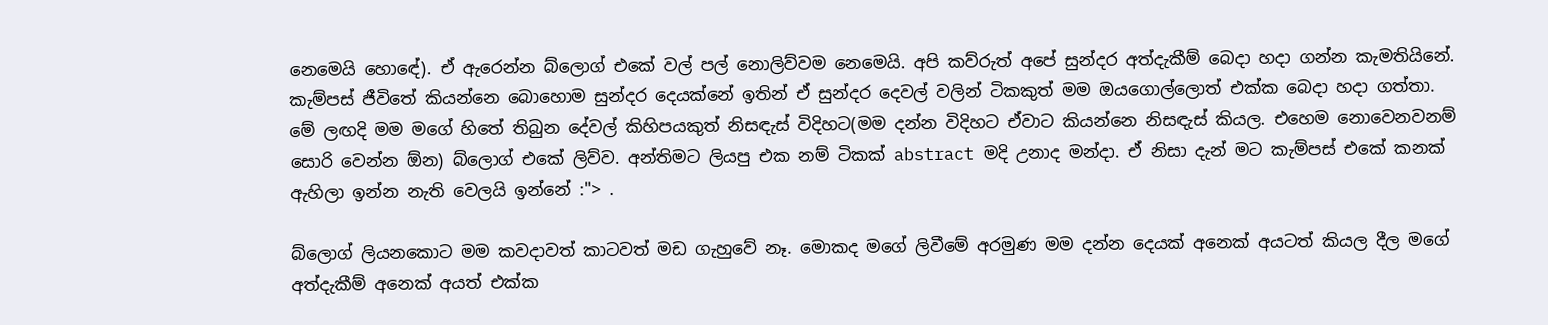නෙමෙයි හොඳේ). ඒ ඇරෙන්න බ්ලොග් එකේ වල් පල් නොලිව්වම නෙමෙයි. අපි කව්රුත් අපේ සුන්දර අත්දැකීම් බෙදා හදා ගන්න කැමතියිනේ. කැම්පස් ජීවිතේ කියන්නෙ බොහොම සුන්දර දෙයක්නේ ඉතින් ඒ සුන්දර දෙවල් වලින් ටිකකුත් මම ඔයගොල්ලොත් එක්ක බෙදා හදා ගත්තා. මේ ලඟදි මම මගේ හිතේ තිබුන දේවල් කිහිපයකුත් නිසඳැස් විදිහට(මම දන්න විදිහට ඒවාට කියන්නෙ නිසඳැස් කියල. එහෙම නොවෙනවනම් සොරි වෙන්න ඕන) බ්ලොග් එකේ ලිව්ව. අන්තිමට ලියපු එක නම් ටිකක් abstract මදි උනාද මන්දා. ඒ නිසා දැන් මට කැම්පස් එකේ කනක් ඇහිලා ඉන්න නැති වෙලයි ඉන්නේ :"> .

බ්ලොග් ලියනකොට මම කවදාවත් කාටවත් මඩ ගැහුවේ නෑ. මොකද මගේ ලිවීමේ අරමුණ මම දන්න දෙයක් අනෙක් අයටත් කියල දීල මගේ අත්දැකීම් අනෙක් අයත් එක්ක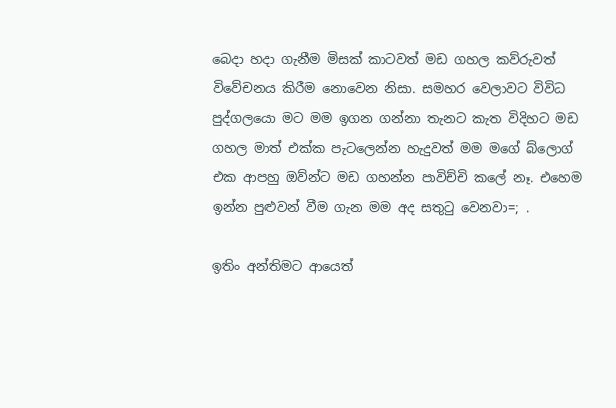බෙදා හදා ගැනීම මිසක් කාටවත් මඩ ගහල කව්රුවත් විවේචනය කිරීම නොවෙන නිසා. සමහර වෙලාවට විවිධ පුද්ගලයො මට මම ඉගන ගන්නා තැනට කැත විදිහට මඩ ගහල මාත් එක්ක පැටලෙන්න හැදුවත් මම මගේ බ්ලොග් එක ආපහු ඔව්න්ට මඩ ගහන්න පාවිච්චි කලේ නෑ. එහෙම ඉන්න පුළුවන් වීම ගැන මම අද සතුටු වෙනවා=; .

ඉතිං අන්තිමට ආයෙත්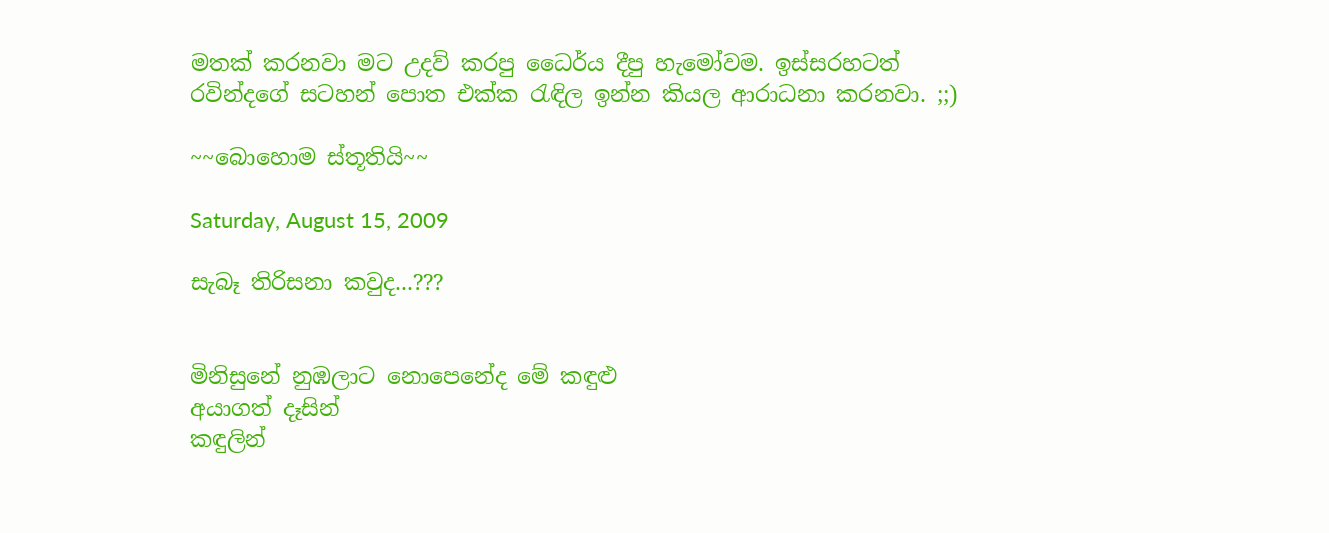මතක් කරනවා මට උදව් කරපු ධෛර්ය දීපු හැමෝවම. ඉස්සරහටත් රවින්දගේ සටහන් පොත එක්ක රැඳිල ඉන්න කියල ආරාධනා කරනවා. ;;)

~~බොහොම ස්තූතියි~~

Saturday, August 15, 2009

සැබෑ තිරිසනා කවුද...???


මිනිසුනේ නුඹලාට නොපෙනේද මේ කඳුළු
අයාගත් දෑසින්
කඳුලින්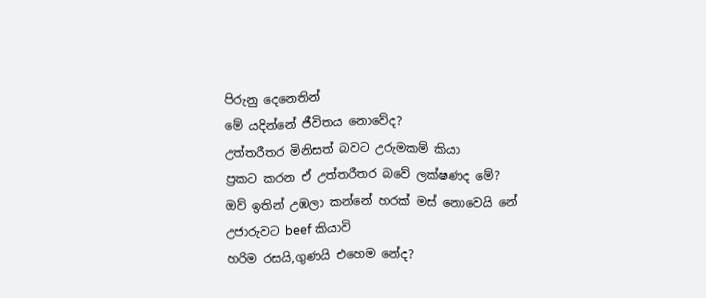පිරුනු දෙනෙතින්
මේ යදින්නේ ජීවිතය නොවේද?
උත්තරීතර මිනිසත් බවට උරුමකම් කියා
ප්‍රකට කරන ඒ උත්තරීතර බවේ ලක්ෂණද මේ?
ඔව් ඉතින් උඹලා කන්නේ හරක් මස් නොවෙයි නේ
උජාරුවට beef කියාවි
හරිම රසයි,ගුණයි එහෙම නේද?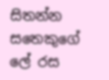සිතන්න සතෙකුගේ ලේ රස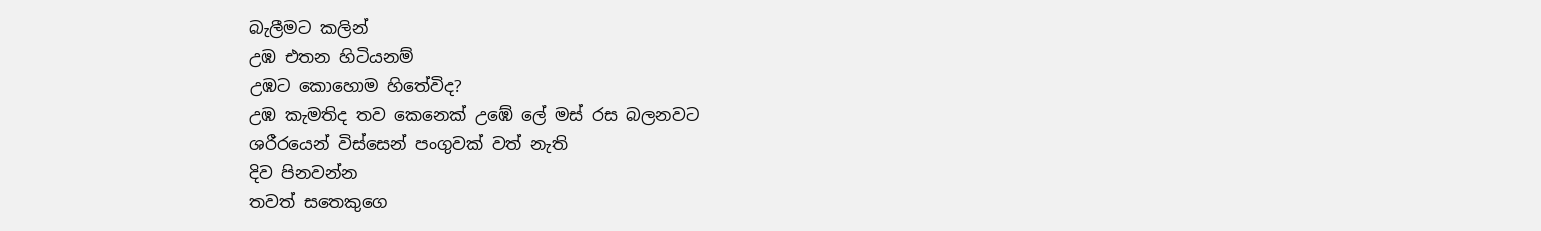බැලීමට කලින්
උඹ එතන හිටියනම්
උඹට කොහොම හිතේවිද?
උඹ කැමතිද තව කෙනෙක් උඹේ ලේ මස් රස බලනවට
ශරීරයෙන් විස්සෙන් පංගුවක් වත් නැති
දිව පිනවන්න
තවත් සතෙකුගෙ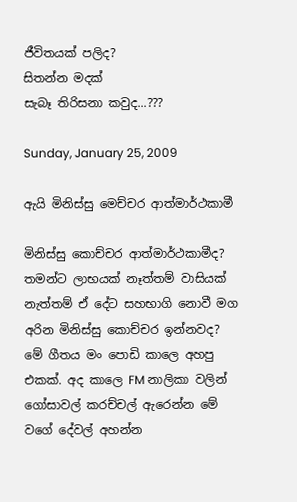ජීවිතයක් පලිද?
සිතන්න මදක්
සැබෑ තිරිසනා කවුද...???

Sunday, January 25, 2009

ඇයි මිනිස්සු මෙච්චර ආත්මාර්ථකාමී

මිනිස්සු කොච්චර ආත්මාර්ථකාමීද? තමන්ට ලාභයක් නෑත්තම් වාසියක් නැත්තම් ඒ දේට සහභාගි නොවී මග අරින මිනිස්සු කොච්චර ඉන්නවද?
මේ ගීතය මං පොඩි කාලෙ අහපු එකක්. අද කාලෙ FM නාලිකා වලින් ගෝසාවල් කරච්චල් ඇරෙන්න මේ වගේ දේවල් අහන්න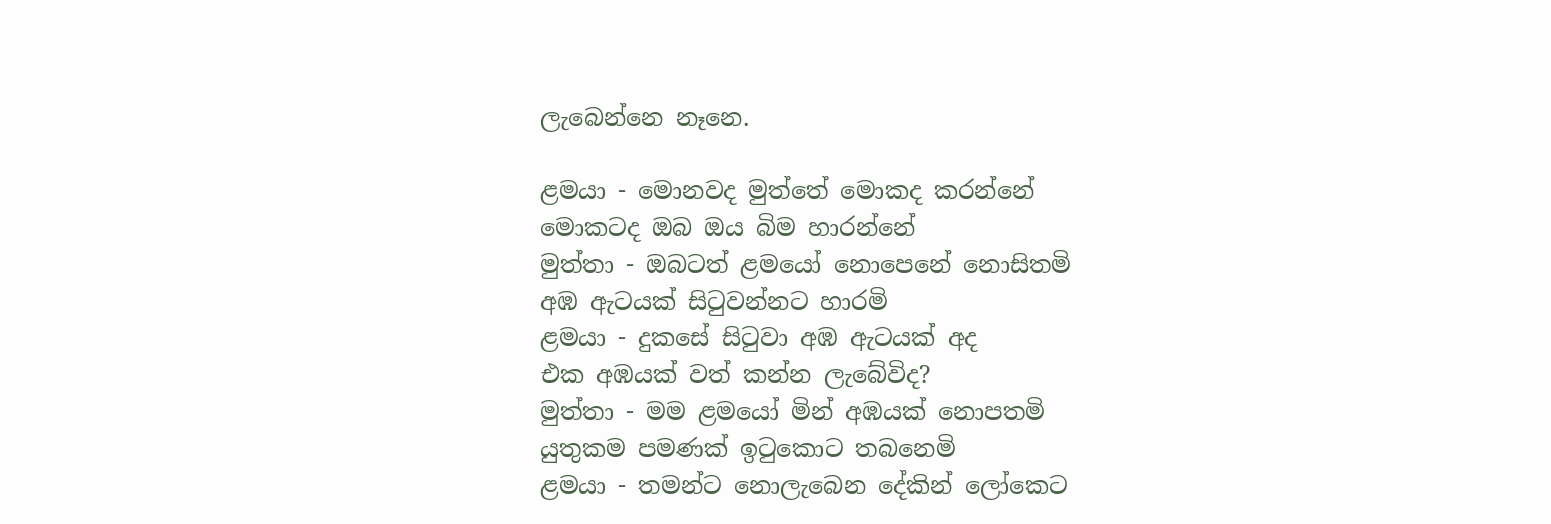ලැබෙන්නෙ නෑනෙ.

ළමයා - මොනවද මුත්තේ මොකද කරන්නේ
මොකටද ඔබ ඔය බිම හාරන්නේ
මුත්තා - ඔබටත් ළමයෝ නොපෙනේ නොසිතමි
අඹ ඇටයක් සිටුවන්නට හාරමි
ළමයා - දුකසේ සිටුවා අඹ ඇටයක් අද
එක අඹයක් වත් කන්න ලැබේවිද?
මුත්තා - මම ළමයෝ මින් අඹයක් නොපතමි
යුතුකම පමණක් ඉටුකොට තබනෙමි
ළමයා - තමන්ට නොලැබෙන දේකින් ලෝකෙට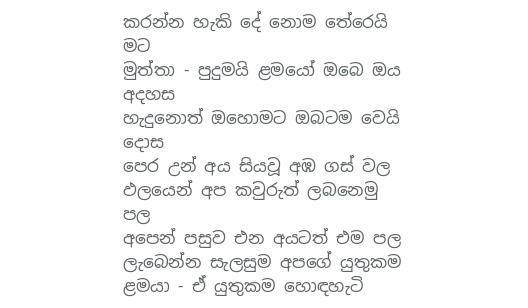කරන්න හැකි දේ නොම තේරෙයි මට
මුත්තා - පුදුමයි ළමයෝ ඔබෙ ඔය අදහස
හැදුනොත් ඔහොමට ඔබටම වෙයි දොස
පෙර උන් අය සියවූ අඹ ගස් වල
ඵලයෙන් අප කවුරුත් ලබනෙමු පල
අපෙන් පසුව එන අයටත් එම පල
ලැබෙන්න සැලසුම අපගේ යුතුකම
ළමයා - ඒ යුතුකම හොඳහැටි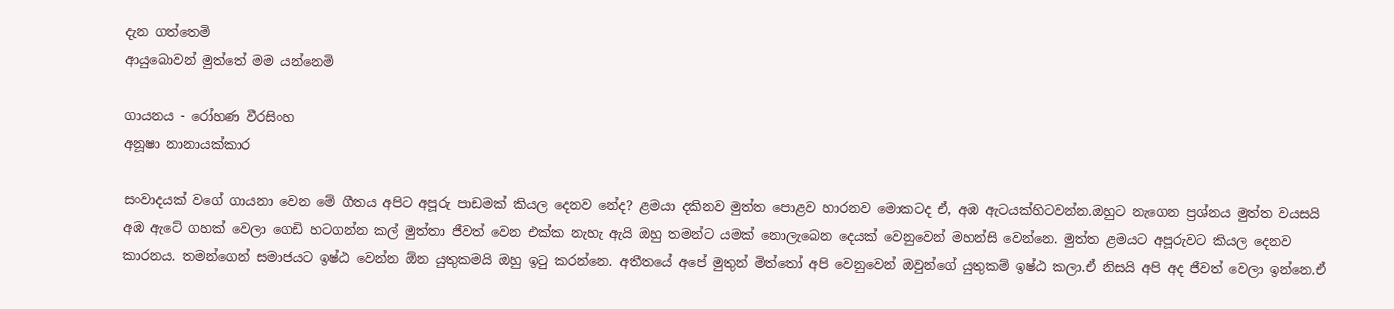දැන ගත්තෙමි
ආයුබොවන් මුත්තේ මම යන්නෙමි

ගායනය - රෝහණ වීරසිංහ
අනූෂා නානායක්කාර

සංවාදයක් වගේ ගායනා වෙන මේ ගීතය අපිට අපූරු පාඩමක් කියල දෙනව නේද? ළමයා දකිනව මුත්ත පොළව හාරනව මොකටද ඒ, අඹ ඇටයක්හිටවන්න.ඔහුට නැගෙන ප්‍රශ්නය මුත්ත වයසයි අඹ ඇටේ ගහක් වෙලා ගෙඩි හටගන්න කල් මුත්තා ජීවත් වෙන එක්ක නැහැ ඇයි ඔහු තමන්ට යමක් නොලැබෙන දෙයක් වෙනුවෙන් මහන්සි වෙන්නෙ. මුත්ත ළමයට අපූරුවට කියල දෙනව කාරනය. තමන්ගෙන් සමාජයට ඉෂ්ඨ වෙන්න ඕන යුතුකමයි ඔහු ඉටු කරන්නෙ. අතීතයේ අපේ මුතුන් මිත්තෝ අපි වෙනුවෙන් ඔවුන්ගේ යුතුකම් ඉෂ්ඨ කලා.ඒ නිසයි අපි අද ජීවත් වෙලා ඉන්නෙ.ඒ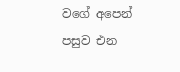වගේ අපෙන්
පසුව එන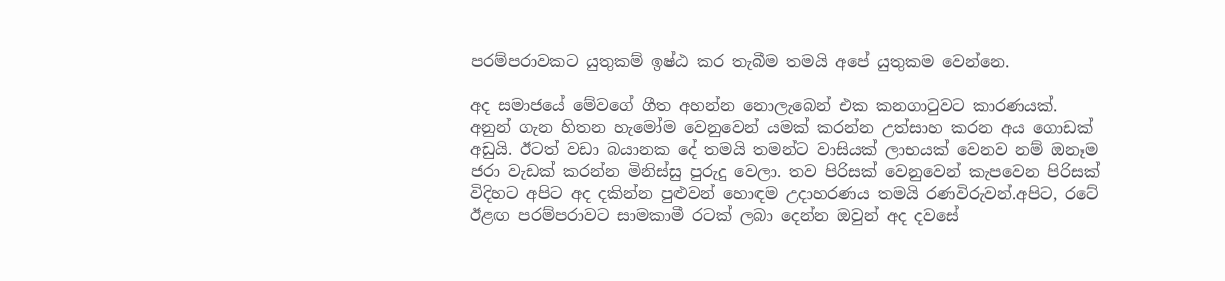පරම්පරාවකට යුතුකම් ඉෂ්ඨ කර තැබීම තමයි අපේ යුතුකම වෙන්නෙ.

අද සමාජයේ මේවගේ ගීත අහන්න නොලැබෙන් එක කනගාටුවට කාරණයක්. අනුන් ගැන හිතන හැමෝම වෙනුවෙන් යමක් කරන්න උත්සාහ කරන අය ගොඩක් අඩුයි. ඊටත් වඩා බයානක දේ තමයි තමන්ට වාසියක් ලාභයක් වෙනව නම් ඔනෑම ජරා වැඩක් කරන්න මිනිස්සු පුරුදු වෙලා. තව පිරිසක් වෙනුවෙන් කැපවෙන පිරිසක් විදිහට අපිට අද දකින්න පුළුවන් හොඳම උදාහරණය තමයි රණවිරුවන්.අපිට, රටේ ඊළඟ පරම්පරාවට සාමකාමී රටක් ලබා දෙන්න ඔවුන් අද දවසේ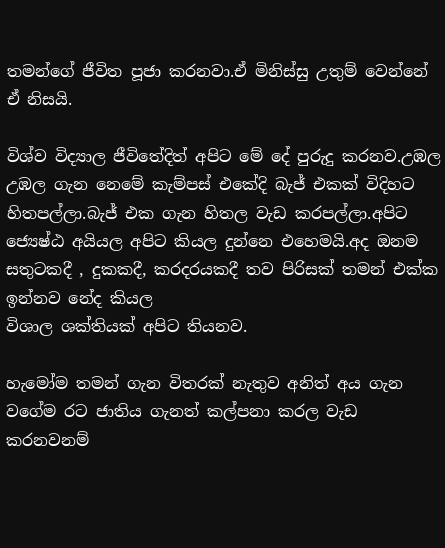තමන්ගේ ජීවිත පූජා කරනවා.ඒ මිනිස්සු උතුම් වෙන්නේ ඒ නිසයි.

විශ්ව විද්‍යාල ජීවිතේදිත් අපිට මේ දේ පුරුදු කරනව.උඹල උඹල ගැන නෙමේ කැම්පස් එකේදි බැජ් එකක් විදිහට හිතපල්ලා.බැජ් එක ගැන හිතල වැඩ කරපල්ලා.අපිට ජ්‍යෙෂ්ඨ අයියල අපිට කියල දුන්නෙ එහෙමයි.අද ඔනම සතුටකදී , දුකකදී, කරදරයකදී තව පිරිසක් තමන් එක්ක ඉන්නව නේද කියල
විශාල ශක්තියක් අපිට තියනව.

හැමෝම තමන් ගැන විතරක් නැතුව අනිත් අය ගැන වගේම රට ජාතිය ගැනත් කල්පනා කරල වැඩ කරනවනම්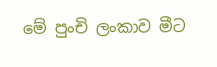මේ පුංචි ලංකාව මීට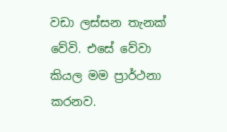වඩා ලස්සන තැනක් වේවි. එසේ වේවා කියල මම ප්‍රාර්ථනා කරනව.